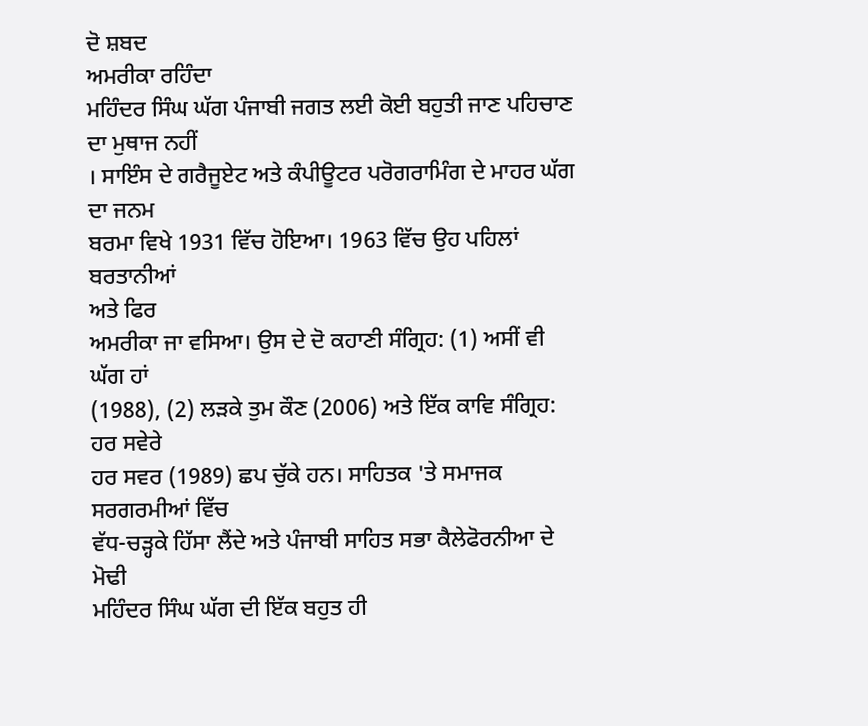ਦੋ ਸ਼ਬਦ
ਅਮਰੀਕਾ ਰਹਿੰਦਾ
ਮਹਿੰਦਰ ਸਿੰਘ ਘੱਗ ਪੰਜਾਬੀ ਜਗਤ ਲਈ ਕੋਈ ਬਹੁਤੀ ਜਾਣ ਪਹਿਚਾਣ ਦਾ ਮੁਥਾਜ ਨਹੀਂ
। ਸਾਇੰਸ ਦੇ ਗਰੈਜੂਏਟ ਅਤੇ ਕੰਪੀਊਟਰ ਪਰੋਗਰਾਮਿੰਗ ਦੇ ਮਾਹਰ ਘੱਗ ਦਾ ਜਨਮ
ਬਰਮਾ ਵਿਖੇ 1931 ਵਿੱਚ ਹੋਇਆ। 1963 ਵਿੱਚ ਉਹ ਪਹਿਲਾਂ ਬਰਤਾਨੀਆਂ
ਅਤੇ ਫਿਰ
ਅਮਰੀਕਾ ਜਾ ਵਸਿਆ। ਉਸ ਦੇ ਦੋ ਕਹਾਣੀ ਸੰਗ੍ਰਿਹ: (1) ਅਸੀਂ ਵੀ ਘੱਗ ਹਾਂ
(1988), (2) ਲੜਕੇ ਤੁਮ ਕੌਣ (2006) ਅਤੇ ਇੱਕ ਕਾਵਿ ਸੰਗ੍ਰਿਹ: ਹਰ ਸਵੇਰੇ
ਹਰ ਸਵਰ (1989) ਛਪ ਚੁੱਕੇ ਹਨ। ਸਾਹਿਤਕ 'ਤੇ ਸਮਾਜਕ ਸਰਗਰਮੀਆਂ ਵਿੱਚ
ਵੱਧ-ਚੜ੍ਹਕੇ ਹਿੱਸਾ ਲੈਂਦੇ ਅਤੇ ਪੰਜਾਬੀ ਸਾਹਿਤ ਸਭਾ ਕੈਲੇਫੋਰਨੀਆ ਦੇ ਮੋਢੀ
ਮਹਿੰਦਰ ਸਿੰਘ ਘੱਗ ਦੀ ਇੱਕ ਬਹੁਤ ਹੀ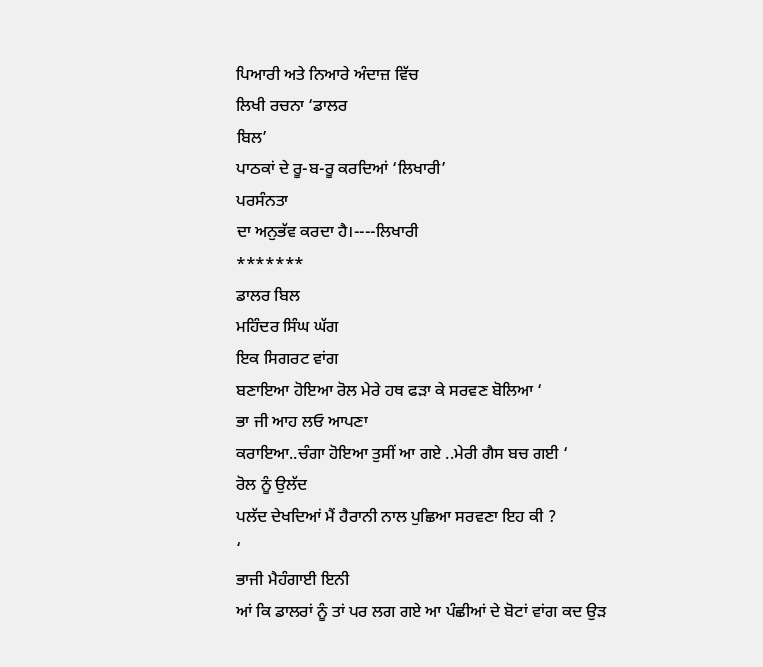ਪਿਆਰੀ ਅਤੇ ਨਿਆਰੇ ਅੰਦਾਜ਼ ਵਿੱਚ
ਲਿਖੀ ਰਚਨਾ ‘ਡਾਲਰ
ਬਿਲ’
ਪਾਠਕਾਂ ਦੇ ਰੂ-ਬ-ਰੂ ਕਰਦਿਆਂ ‘ਲਿਖਾਰੀ’
ਪਰਸੰਨਤਾ
ਦਾ ਅਨੁਭੱਵ ਕਰਦਾ ਹੈ।----ਲਿਖਾਰੀ
*******
ਡਾਲਰ ਬਿਲ
ਮਹਿੰਦਰ ਸਿੰਘ ਘੱਗ
ਇਕ ਸਿਗਰਟ ਵਾਂਗ
ਬਣਾਇਆ ਹੋਇਆ ਰੋਲ ਮੇਰੇ ਹਥ ਫੜਾ ਕੇ ਸਰਵਣ ਬੋਲਿਆ ‘
ਭਾ ਜੀ ਆਹ ਲਓ ਆਪਣਾ
ਕਰਾਇਆ..ਚੰਗਾ ਹੋਇਆ ਤੁਸੀਂ ਆ ਗਏ ..ਮੇਰੀ ਗੈਸ ਬਚ ਗਈ ‘
ਰੋਲ ਨੂੰ ਉਲੱਦ
ਪਲੱਦ ਦੇਖਦਿਆਂ ਮੈਂ ਹੈਰਾਨੀ ਨਾਲ ਪੁਛਿਆ ਸਰਵਣਾ ਇਹ ਕੀ ?
‘
ਭਾਜੀ ਮੈਹੰਗਾਈ ਇਨੀ
ਆਂ ਕਿ ਡਾਲਰਾਂ ਨੂੰ ਤਾਂ ਪਰ ਲਗ ਗਏ ਆ ਪੰਛੀਆਂ ਦੇ ਬੋਟਾਂ ਵਾਂਗ ਕਦ ਉੜ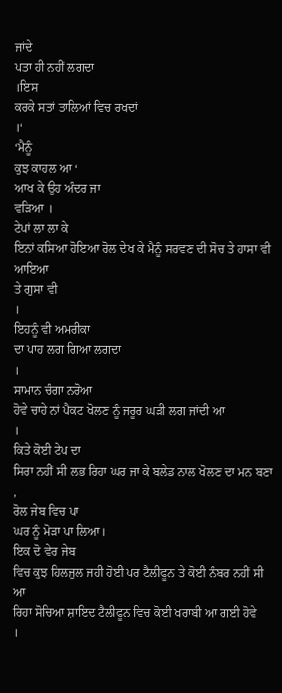ਜਾਂਦੇ
ਪਤਾ ਹੀ ਨਹੀਂ ਲਗਦਾ
।ਇਸ
ਕਰਕੇ ਸਤਾਂ ਤਾਲਿਆਂ ਵਿਚ ਰਖਦਾਂ
।‘
‘ਮੈਨੂੰ
ਕੁਝ ਕਾਹਲ ਆ ‘
ਆਖ ਕੇ ਉਹ ਅੰਦਰ ਜਾ
ਵੜਿਆ ।
ਟੇਪਾਂ ਲਾ ਲਾ ਕੇ
ਇਨਾਂ ਕਸਿਆ ਹੋਇਆ ਰੋਲ ਦੇਖ ਕੇ ਮੈਨੂੰ ਸਰਵਣ ਦੀ ਸੋਚ ਤੇ ਹਾਸਾ ਵੀ ਆਇਆ
ਤੇ ਗੁਸਾ ਵੀ
।
ਇਹਨੂੰ ਵੀ ਅਮਰੀਕਾ
ਦਾ ਪਾਹ ਲਗ ਗਿਆ ਲਗਦਾ
।
ਸਾਮਾਨ ਚੰਗਾ ਨਰੋਆ
ਹੋਵੇ ਚਾਹੇ ਨਾਂ ਪੈਕਟ ਖੋਲਣ ਨੂੰ ਜਰੂਰ ਘੜੀ ਲਗ ਜਾਂਦੀ ਆ
।
ਕਿਤੇ ਕੋਈ ਟੇਪ ਦਾ
ਸਿਰਾ ਨਹੀਂ ਸੀ ਲਭ ਰਿਹਾ ਘਰ ਜਾ ਕੇ ਬਲੇਡ ਨਾਲ ਖੋਲਣ ਦਾ ਮਨ ਬਣਾ ,
ਰੋਲ ਜੇਬ ਵਿਚ ਪਾ
ਘਰ ਨੂੰ ਮੋੜਾ ਪਾ ਲਿਆ।
ਇਕ ਦੋ ਵੇਰ ਜੇਬ
ਵਿਚ ਕੁਝ ਹਿਲਜੁਲ ਜਹੀ ਹੋਈ ਪਰ ਟੈਲੀਫੂਨ ਤੇ ਕੋਈ ਨੰਬਰ ਨਹੀਂ ਸੀ ਆ
ਰਿਹਾ ਸੋਚਿਆ ਸ਼ਾਇਦ ਟੈਲੀਫੂਨ ਵਿਚ ਕੋਈ ਖਰਾਬੀ ਆ ਗਈ ਹੋਵੇ
।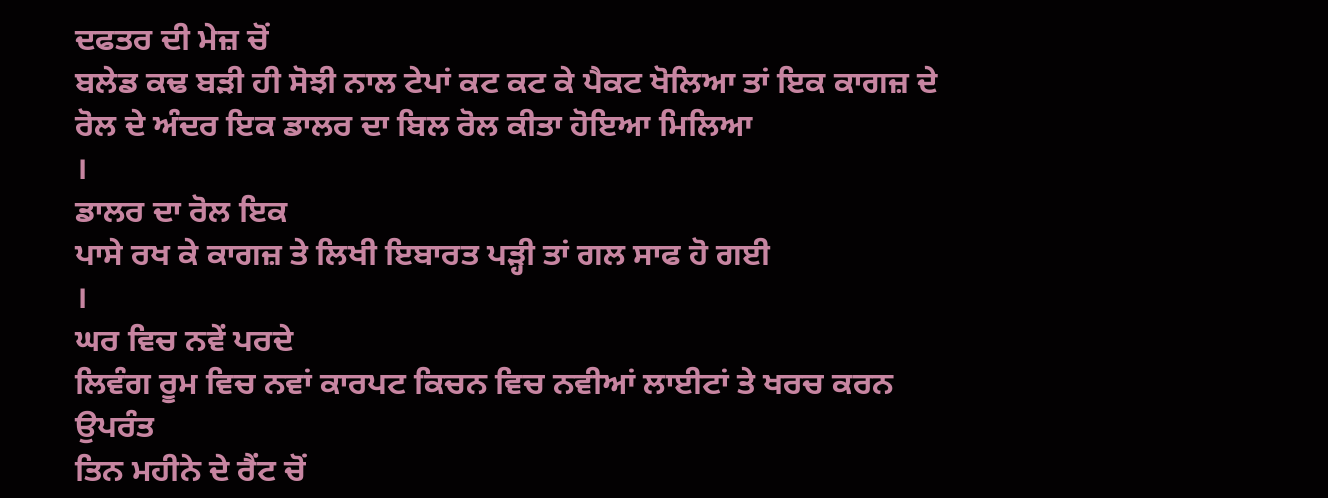ਦਫਤਰ ਦੀ ਮੇਜ਼ ਚੋਂ
ਬਲੇਡ ਕਢ ਬੜੀ ਹੀ ਸੋਝੀ ਨਾਲ ਟੇਪਾਂ ਕਟ ਕਟ ਕੇ ਪੈਕਟ ਖੋਲਿਆ ਤਾਂ ਇਕ ਕਾਗਜ਼ ਦੇ
ਰੋਲ ਦੇ ਅੰਦਰ ਇਕ ਡਾਲਰ ਦਾ ਬਿਲ ਰੋਲ ਕੀਤਾ ਹੋਇਆ ਮਿਲਿਆ
।
ਡਾਲਰ ਦਾ ਰੋਲ ਇਕ
ਪਾਸੇ ਰਖ ਕੇ ਕਾਗਜ਼ ਤੇ ਲਿਖੀ ਇਬਾਰਤ ਪੜ੍ਹੀ ਤਾਂ ਗਲ ਸਾਫ ਹੋ ਗਈ
।
ਘਰ ਵਿਚ ਨਵੇਂ ਪਰਦੇ
ਲਿਵੰਗ ਰੂਮ ਵਿਚ ਨਵਾਂ ਕਾਰਪਟ ਕਿਚਨ ਵਿਚ ਨਵੀਆਂ ਲਾਈਟਾਂ ਤੇ ਖਰਚ ਕਰਨ ਉਪਰੰਤ
ਤਿਨ ਮਹੀਨੇ ਦੇ ਰੈਂਟ ਚੋਂ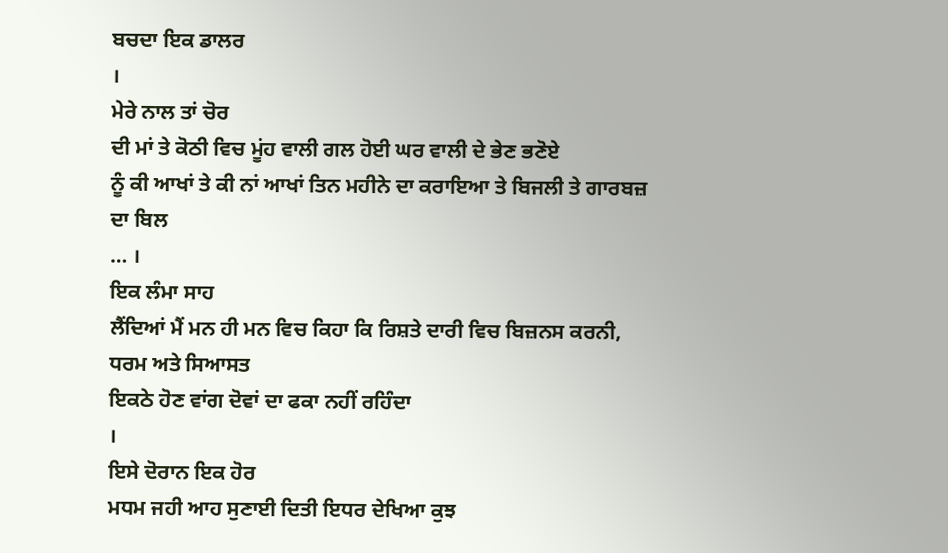ਬਚਦਾ ਇਕ ਡਾਲਰ
।
ਮੇਰੇ ਨਾਲ ਤਾਂ ਚੋਰ
ਦੀ ਮਾਂ ਤੇ ਕੋਠੀ ਵਿਚ ਮੂਂਹ ਵਾਲੀ ਗਲ ਹੋਈ ਘਰ ਵਾਲੀ ਦੇ ਭੇਣ ਭਣੋਏ
ਨੂੰ ਕੀ ਆਖਾਂ ਤੇ ਕੀ ਨਾਂ ਆਖਾਂ ਤਿਨ ਮਹੀਨੇ ਦਾ ਕਰਾਇਆ ਤੇ ਬਿਜਲੀ ਤੇ ਗਾਰਬਜ਼
ਦਾ ਬਿਲ
… ।
ਇਕ ਲੰਮਾ ਸਾਹ
ਲੈਂਦਿਆਂ ਮੈਂ ਮਨ ਹੀ ਮਨ ਵਿਚ ਕਿਹਾ ਕਿ ਰਿਸ਼ਤੇ ਦਾਰੀ ਵਿਚ ਬਿਜ਼ਨਸ ਕਰਨੀ,
ਧਰਮ ਅਤੇ ਸਿਆਸਤ
ਇਕਠੇ ਹੋਣ ਵਾਂਗ ਦੋਵਾਂ ਦਾ ਫਕਾ ਨਹੀਂ ਰਹਿੰਦਾ
।
ਇਸੇ ਦੋਰਾਨ ਇਕ ਹੋਰ
ਮਧਮ ਜਹੀ ਆਹ ਸੁਣਾਈ ਦਿਤੀ ਇਧਰ ਦੇਖਿਆ ਕੁਝ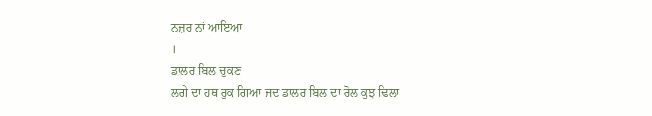ਨਜ਼ਰ ਨਾਂ ਆਇਆ
।
ਡਾਲਰ ਬਿਲ ਚੁਕਣ
ਲਗੇ ਦਾ ਹਥ ਰੁਕ ਗਿਆ ਜਦ ਡਾਲਰ ਬਿਲ ਦਾ ਰੋਲ ਕੁਝ ਢਿਲਾ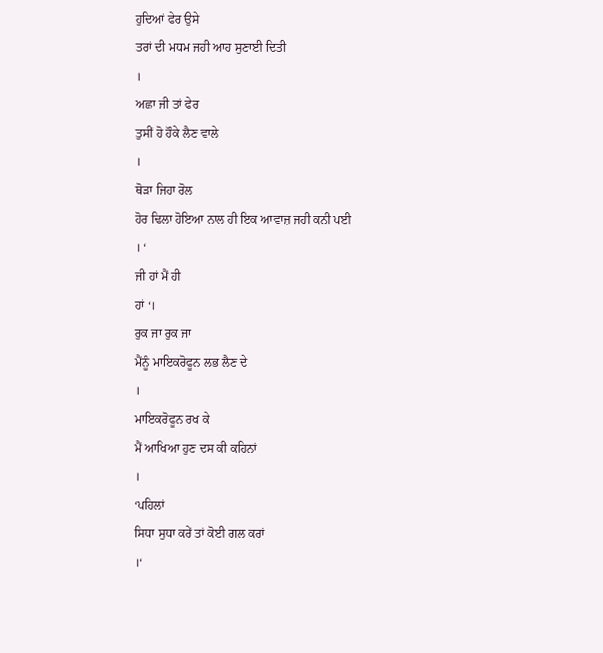ਹੁਦਿਆਂ ਫੇਰ ਉਸੇ
ਤਰਾਂ ਦੀ ਮਧਮ ਜਹੀ ਆਹ ਸੁਣਾਈ ਦਿਤੀ
।
ਅਛਾ ਜੀ ਤਾਂ ਫੇਰ
ਤੁਸੀਂ ਹੋ ਹੌਕੇ ਲੈਣ ਵਾਲੇ
।
ਥੋੜਾ ਜਿਹਾ ਰੋਲ
ਹੋਰ ਢਿਲਾ ਹੋਇਆ ਨਾਲ ਹੀ ਇਕ ਆਵਾਜ਼ ਜਹੀ ਕਨੀ ਪਈ
। ‘
ਜੀ ਹਾਂ ਮੈਂ ਹੀ
ਹਾਂ ‘।
ਰੁਕ ਜਾ ਰੁਕ ਜਾ
ਮੈਂਨੂੰ ਮਾਇਕਰੋਫੂਨ ਲਭ ਲੈਣ ਦੇ
।
ਮਾਇਕਰੋਫੂਨ ਰਖ ਕੇ
ਮੈਂ ਆਖਿਆ ਹੁਣ ਦਸ ਕੀ ਕਹਿਨਾਂ
।
‘ਪਹਿਲਾਂ
ਸਿਧਾ ਸੁਧਾ ਕਰੇਂ ਤਾਂ ਕੋਈ ਗਲ ਕਰਾਂ
।‘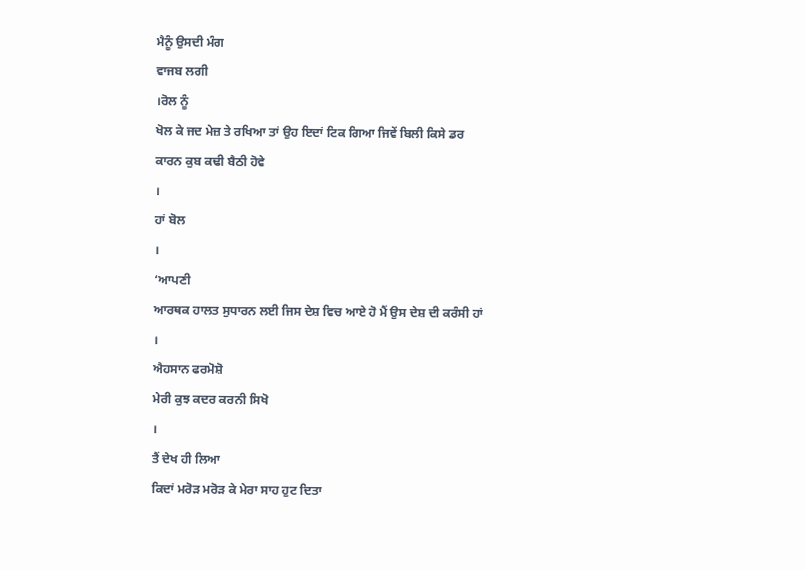ਮੈਨੂੰ ਉਸਦੀ ਮੰਗ
ਵਾਜਬ ਲਗੀ
।ਰੋਲ ਨੂੰ
ਖੋਲ ਕੇ ਜਦ ਮੇਜ਼ ਤੇ ਰਖਿਆ ਤਾਂ ਉਹ ਇਦਾਂ ਟਿਕ ਗਿਆ ਜਿਵੇਂ ਬਿਲੀ ਕਿਸੇ ਡਰ
ਕਾਰਨ ਕੁਬ ਕਢੀ ਬੈਠੀ ਹੋਵੇ
।
ਹਾਂ ਬੋਲ
।
‘ਆਪਣੀ
ਆਰਥਕ ਹਾਲਤ ਸੁਧਾਰਨ ਲਈ ਜਿਸ ਦੇਸ਼ ਵਿਚ ਆਏ ਹੋ ਮੈਂ ਉਸ ਦੇਸ਼ ਦੀ ਕਰੰਸੀ ਹਾਂ
।
ਐਹਸਾਨ ਫਰਮੋਸ਼ੋ
ਮੇਰੀ ਕੁਝ ਕਦਰ ਕਰਨੀ ਸਿਖੋ
।
ਤੈਂ ਦੇਖ ਹੀ ਲਿਆ
ਕਿਦਾਂ ਮਰੋੜ ਮਰੋੜ ਕੇ ਮੇਰਾ ਸਾਹ ਹੁਟ ਦਿਤਾ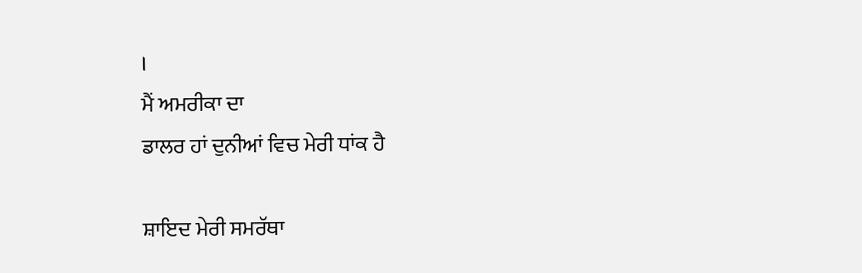।
ਮੈਂ ਅਮਰੀਕਾ ਦਾ
ਡਾਲਰ ਹਾਂ ਦੁਨੀਆਂ ਵਿਚ ਮੇਰੀ ਧਾਂਕ ਹੈ

ਸ਼ਾਇਦ ਮੇਰੀ ਸਮਰੱਥਾ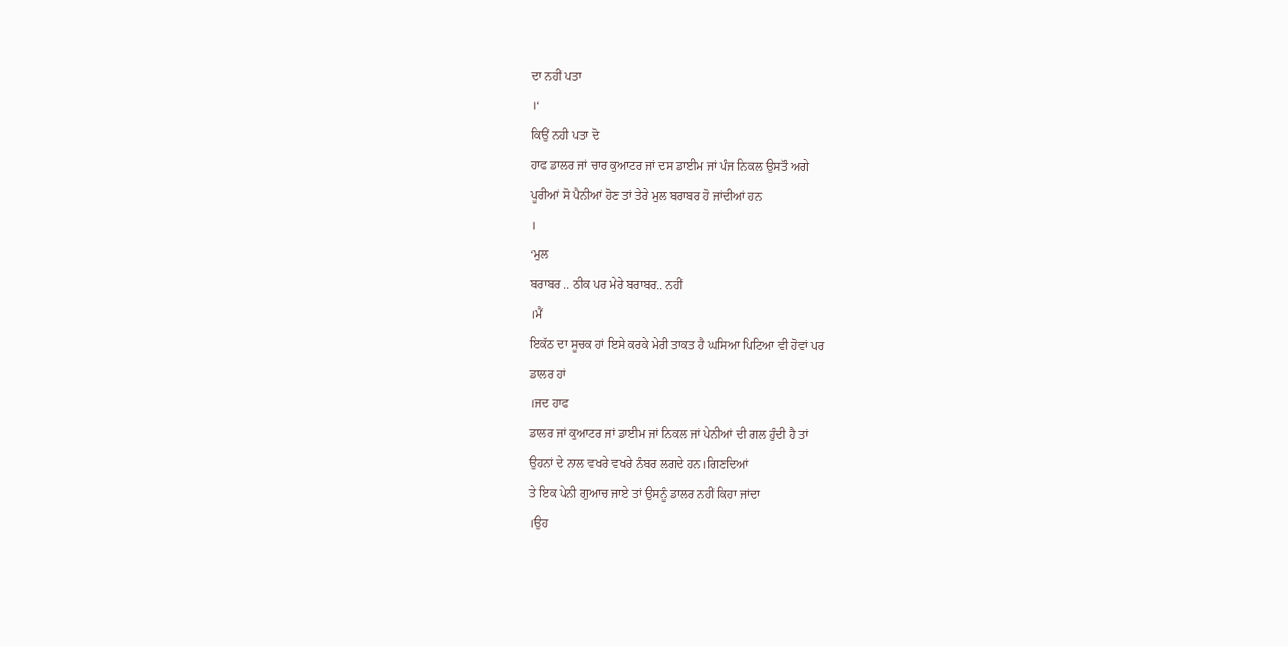ਦਾ ਨਹੀਂ ਪਤਾ
।‘
ਕਿਉਂ ਨਹੀ ਪਤਾ ਦੋ
ਹਾਫ ਡਾਲਰ ਜਾਂ ਚਾਰ ਕੁਆਟਰ ਜਾਂ ਦਸ ਡਾਈਮ ਜਾਂ ਪੰਜ ਨਿਕਲ ਉਸਤੌ ਅਗੇ
ਪੂਰੀਆਂ ਸੋ ਪੈਨੀਆਂ ਹੋਣ ਤਾਂ ਤੇਰੇ ਮੁਲ ਬਰਾਬਰ ਹੋ ਜਾਂਦੀਆਂ ਹਨ
।
‘ਮੁਲ
ਬਰਾਬਰ .. ਠੀਕ ਪਰ ਮੇਰੇ ਬਰਾਬਰ.. ਨਹੀਂ
।ਮੈਂ
ਇਕੱਠ ਦਾ ਸੂਚਕ ਹਾਂ ਇਸੇ ਕਰਕੇ ਮੇਰੀ ਤਾਕਤ ਹੈ ਘਸਿਆ ਪਿਟਿਆ ਵੀ ਹੋਵਾਂ ਪਰ
ਡਾਲਰ ਹਾਂ
।ਜਦ ਹਾਫ
ਡਾਲਰ ਜਾਂ ਕੁਆਟਰ ਜਾਂ ਡਾਈਮ ਜਾਂ ਨਿਕਲ ਜਾਂ ਪੇਨੀਆਂ ਦੀ ਗਲ ਹੁੰਦੀ ਹੈ ਤਾਂ
ਉਹਨਾਂ ਦੇ ਨਾਲ ਵਖਰੇ ਵਖਰੇ ਨੰਬਰ ਲਗਦੇ ਹਨ।ਗਿਣਦਿਆਂ
ਤੇ ਇਕ ਪੇਨੀ ਗੁਆਚ ਜਾਏ ਤਾਂ ਉਸਨੂੰ ਡਾਲਰ ਨਹੀਂ ਕਿਹਾ ਜਾਂਦਾ
।ਉਹ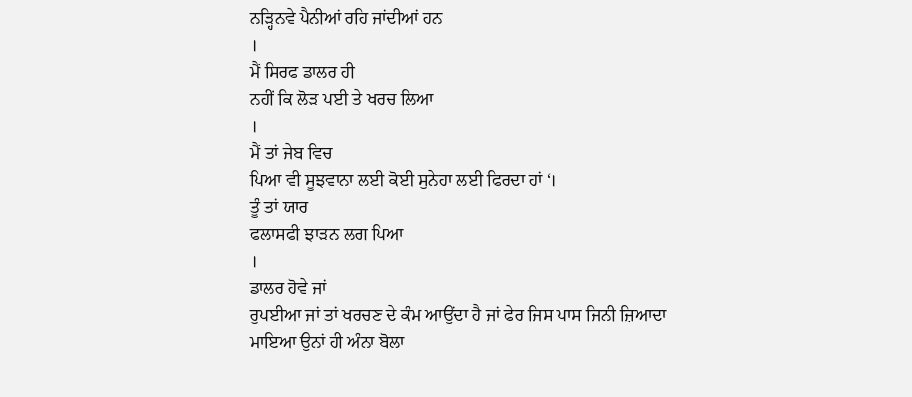ਨੜ੍ਹਿਨਵੇ ਪੈਨੀਆਂ ਰਹਿ ਜਾਂਦੀਆਂ ਹਨ
।
ਮੈਂ ਸਿਰਫ ਡਾਲਰ ਹੀ
ਨਹੀਂ ਕਿ ਲੋੜ ਪਈ ਤੇ ਖਰਚ ਲਿਆ
।
ਮੈਂ ਤਾਂ ਜੇਬ ਵਿਚ
ਪਿਆ ਵੀ ਸੂਝਵਾਨਾ ਲਈ ਕੋਈ ਸੁਨੇਹਾ ਲਈ ਫਿਰਦਾ ਹਾਂ ‘।
ਤੂੰ ਤਾਂ ਯਾਰ
ਫਲਾਸਫੀ ਝਾੜਨ ਲਗ ਪਿਆ
।
ਡਾਲਰ ਹੋਵੇ ਜਾਂ
ਰੁਪਈਆ ਜਾਂ ਤਾਂ ਖਰਚਣ ਦੇ ਕੰਮ ਆਉਂਦਾ ਹੈ ਜਾਂ ਫੇਰ ਜਿਸ ਪਾਸ ਜਿਨੀ ਜ਼ਿਆਦਾ
ਮਾਇਆ ਉਨਾਂ ਹੀ ਅੰਨਾ ਬੋਲਾ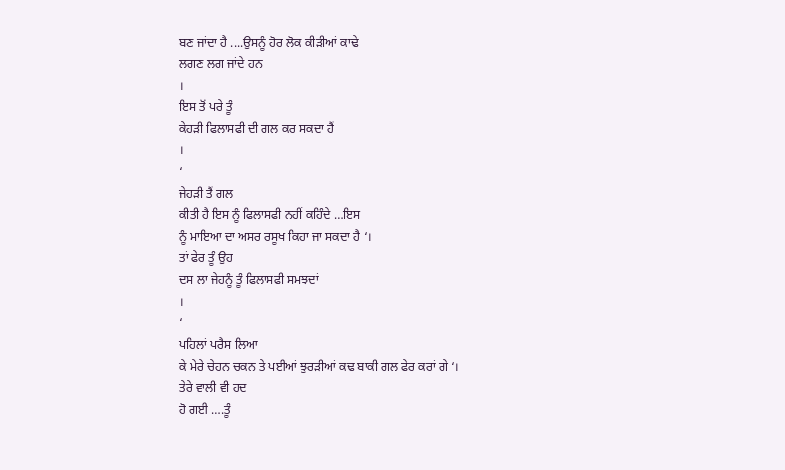ਬਣ ਜਾਂਦਾ ਹੈ ....ਉਸਨੂੰ ਹੋਰ ਲੋਕ ਕੀੜੀਆਂ ਕਾਢੇ
ਲਗਣ ਲਗ ਜਾਂਦੇ ਹਨ
।
ਇਸ ਤੋਂ ਪਰੇ ਤੂੰ
ਕੇਹੜੀ ਫਿਲਾਸਫੀ ਦੀ ਗਲ ਕਰ ਸਕਦਾ ਹੈਂ
।
‘
ਜੇਹੜੀ ਤੈਂ ਗਲ
ਕੀਤੀ ਹੈ ਇਸ ਨੂੰ ਫਿਲਾਸਫੀ ਨਹੀਂ ਕਹਿੰਦੇ …ਇਸ
ਨੂੰ ਮਾਇਆ ਦਾ ਅਸਰ ਰਸੂਖ ਕਿਹਾ ਜਾ ਸਕਦਾ ਹੈ ‘।
ਤਾਂ ਫੇਰ ਤੂੰ ਉਹ
ਦਸ ਲਾ ਜੇਹਨੂੰ ਤੂੰ ਫਿਲਾਸਫੀ ਸਮਝਦਾਂ
।
‘
ਪਹਿਲਾਂ ਪਰੈਸ ਲਿਆ
ਕੇ ਮੇਰੇ ਚੇਹਨ ਚਕਨ ਤੇ ਪਈਆਂ ਝੁਰੜੀਆਂ ਕਢ ਬਾਕੀ ਗਲ ਫੇਰ ਕਰਾਂ ਗੇ ‘।
ਤੇਰੇ ਵਾਲੀ ਵੀ ਹਦ
ਹੋ ਗਈ ….ਤੂੰ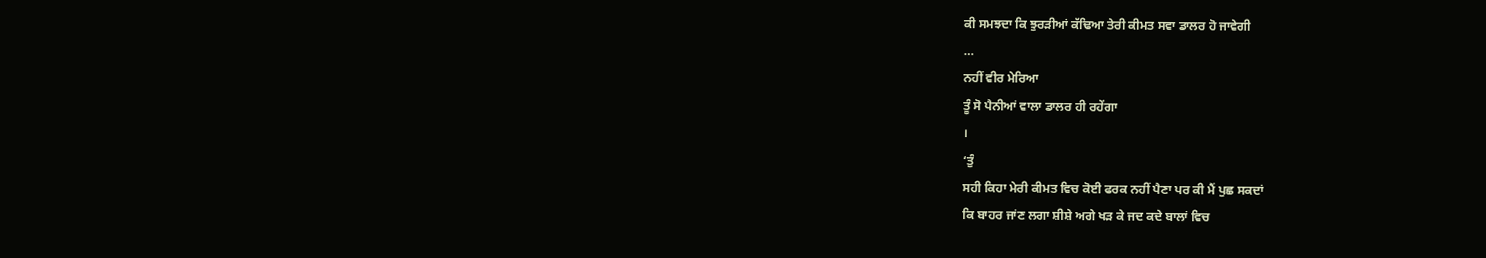ਕੀ ਸਮਝਦਾ ਕਿ ਝੁਰੜੀਆਂ ਕੱਢਿਆ ਤੇਰੀ ਕੀਮਤ ਸਵਾ ਡਾਲਰ ਹੋ ਜਾਵੇਗੀ
…
ਨਹੀਂ ਵੀਰ ਮੇਰਿਆ
ਤੂੰ ਸੋ ਪੈਨੀਆਂ ਵਾਲਾ ਡਾਲਰ ਹੀ ਰਹੇਂਗਾ
।
‘ਤੁੰ
ਸਹੀ ਕਿਹਾ ਮੇਰੀ ਕੀਮਤ ਵਿਚ ਕੋਈ ਫਰਕ ਨਹੀਂ ਪੈਣਾ ਪਰ ਕੀ ਮੈਂ ਪੁਛ ਸਕਦਾਂ
ਕਿ ਬਾਹਰ ਜਾਂਣ ਲਗਾ ਸ਼ੀਸ਼ੇ ਅਗੇ ਖੜ ਕੇ ਜਦ ਕਦੇ ਬਾਲਾਂ ਵਿਚ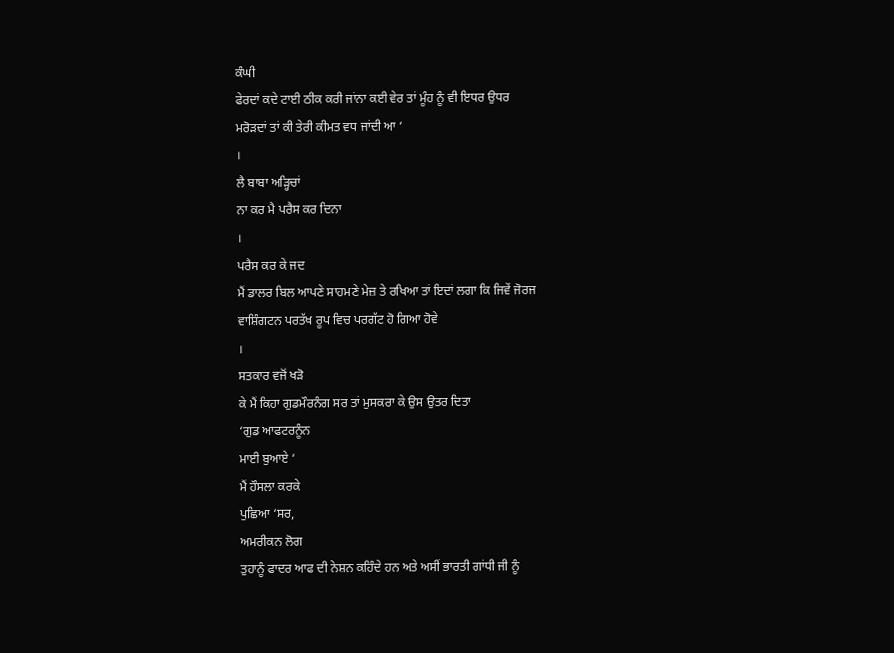ਕੰਘੀ
ਫੇਰਦਾਂ ਕਦੇ ਟਾਈ ਠੀਕ ਕਰੀ ਜਾਂਨਾ ਕਈ ਵੇਰ ਤਾਂ ਮੂੰਹ ਨੂੰ ਵੀ ਇਧਰ ਉਧਰ
ਮਰੋੜਦਾਂ ਤਾਂ ਕੀ ਤੇਰੀ ਕੀਮਤ ਵਧ ਜਾਂਦੀ ਆ ‘
।
ਲੈ ਬਾਬਾ ਅੜ੍ਹਿਚਾਂ
ਨਾ ਕਰ ਮੈ ਪਰੈਸ ਕਰ ਦਿਨਾ
।
ਪਰੈਸ ਕਰ ਕੇ ਜਦ
ਮੈਂ ਡਾਲਰ ਬਿਲ ਆਪਣੇ ਸਾਹਮਣੇ ਮੇਜ਼ ਤੇ ਰਖਿਆ ਤਾਂ ਇਦਾਂ ਲਗਾ ਕਿ ਜਿਵੇਂ ਜੋਰਜ
ਵਾਸ਼ਿੰਗਟਨ ਪਰਤੱਖ ਰੂਪ ਵਿਚ ਪਰਗੱਟ ਹੋ ਗਿਆ ਹੋਵੇ
।
ਸਤਕਾਰ ਵਜੋਂ ਖੜੋ
ਕੇ ਮੈਂ ਕਿਹਾ ਗੁਡਮੌਰਨੰਗ ਸਰ ਤਾਂ ਮੁਸਕਰਾ ਕੇ ਉਸ ਉਤਰ ਦਿਤਾ
‘ਗੁਡ ਆਫਟਰਨੂੰਨ
ਮਾਈ ਬੁਆਏ ‘
ਮੈਂ ਹੌਸਲਾ ਕਰਕੇ
ਪੁਛਿਆ ‘ਸਰ,
ਅਮਰੀਕਨ ਲੋਗ
ਤੁਹਾਨੂੰ ਫਾਦਰ ਆਫ ਦੀ ਨੇਸ਼ਨ ਕਹਿੰਦੇ ਹਨ ਅਤੇ ਅਸੀਂ ਭਾਰਤੀ ਗਾਂਧੀ ਜੀ ਨੂੰ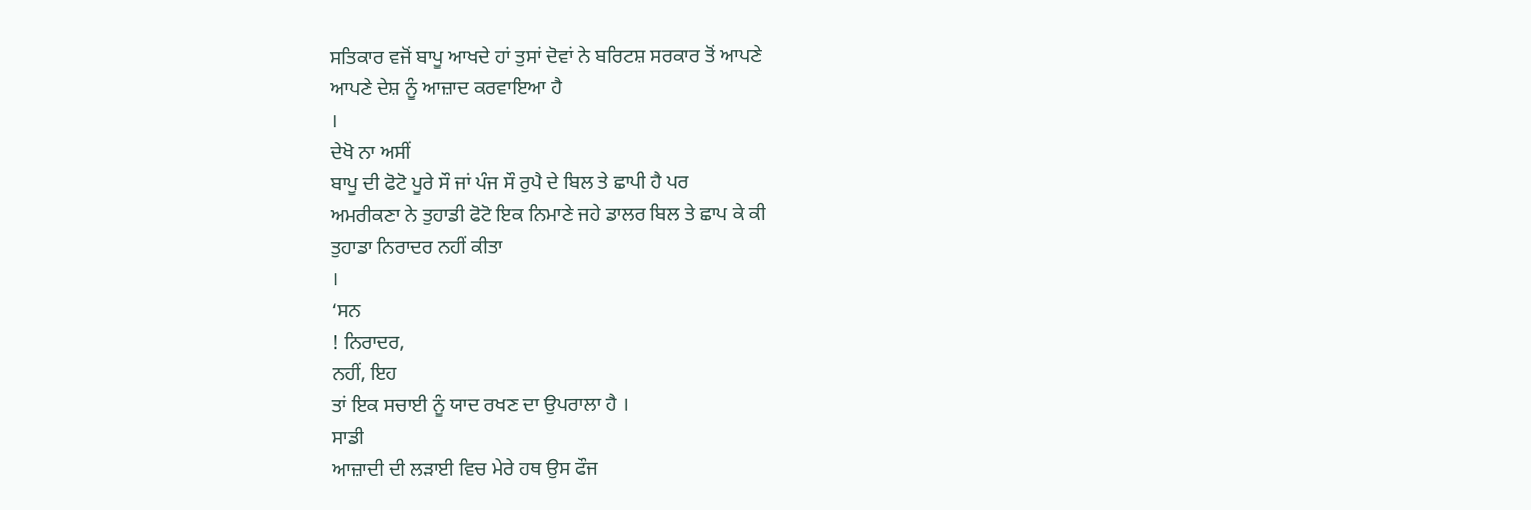ਸਤਿਕਾਰ ਵਜੋਂ ਬਾਪੂ ਆਖਦੇ ਹਾਂ ਤੁਸਾਂ ਦੋਵਾਂ ਨੇ ਬਰਿਟਸ਼ ਸਰਕਾਰ ਤੋਂ ਆਪਣੇ
ਆਪਣੇ ਦੇਸ਼ ਨੂੰ ਆਜ਼ਾਦ ਕਰਵਾਇਆ ਹੈ
।
ਦੇਖੋ ਨਾ ਅਸੀਂ
ਬਾਪੂ ਦੀ ਫੋਟੋ ਪੂਰੇ ਸੌ ਜਾਂ ਪੰਜ ਸੌ ਰੁਪੈ ਦੇ ਬਿਲ ਤੇ ਛਾਪੀ ਹੈ ਪਰ
ਅਮਰੀਕਣਾ ਨੇ ਤੁਹਾਡੀ ਫੋਟੋ ਇਕ ਨਿਮਾਣੇ ਜਹੇ ਡਾਲਰ ਬਿਲ ਤੇ ਛਾਪ ਕੇ ਕੀ
ਤੁਹਾਡਾ ਨਿਰਾਦਰ ਨਹੀਂ ਕੀਤਾ
।
‘ਸਨ
! ਨਿਰਾਦਰ,
ਨਹੀਂ, ਇਹ
ਤਾਂ ਇਕ ਸਚਾਈ ਨੂੰ ਯਾਦ ਰਖਣ ਦਾ ਉਪਰਾਲਾ ਹੈ ।
ਸਾਡੀ
ਆਜ਼ਾਦੀ ਦੀ ਲੜਾਈ ਵਿਚ ਮੇਰੇ ਹਥ ਉਸ ਫੌਜ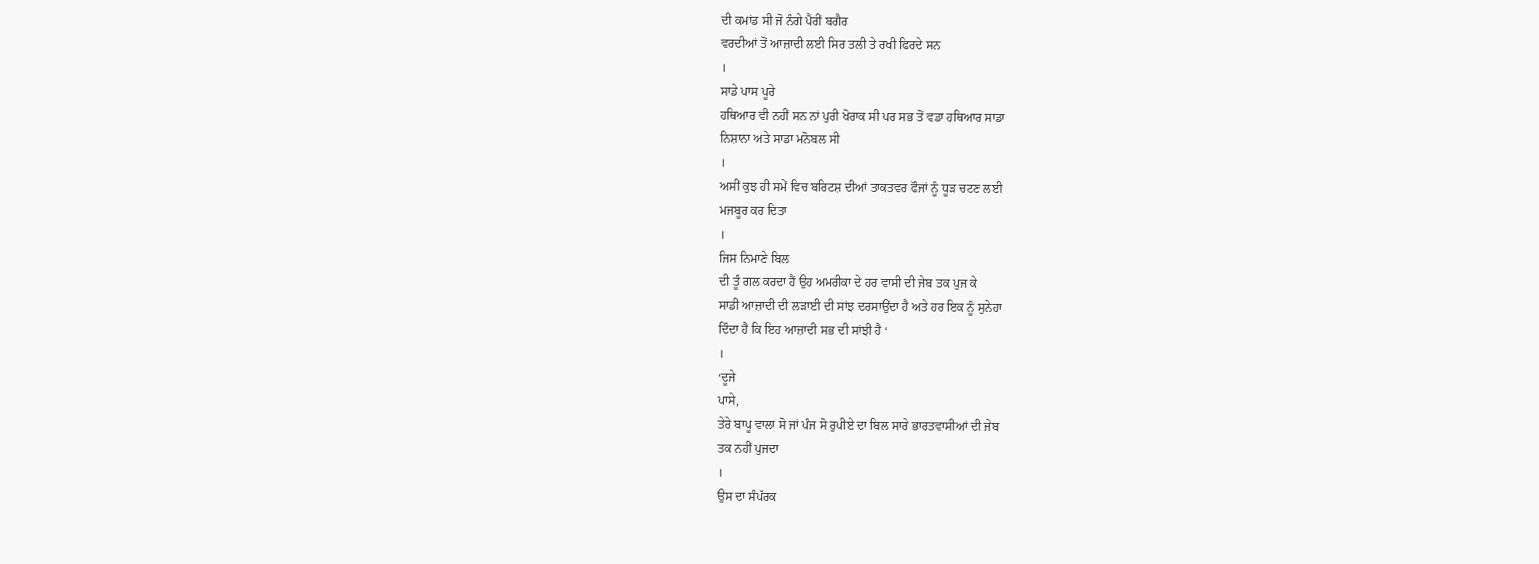ਦੀ ਕਮਾਂਡ ਸੀ ਜੋ ਨੰਗੇ ਪੈਰੀਂ ਬਗੈਰ
ਵਰਦੀਆਂ ਤੋਂ ਆਜ਼ਾਦੀ ਲਈ ਸਿਰ ਤਲੀ ਤੇ ਰਖੀ ਫਿਰਦੇ ਸਨ
।
ਸਾਡੇ ਪਾਸ ਪੂਰੇ
ਹਥਿਆਰ ਵੀ ਨਹੀਂ ਸਨ ਨਾਂ ਪੁਰੀ ਖੋਰਾਕ ਸੀ ਪਰ ਸਭ ਤੋਂ ਵਡਾ ਹਥਿਆਰ ਸਾਡਾ
ਨਿਸ਼ਾਨਾ ਅਤੇ ਸਾਡਾ ਮਨੋਬਲ ਸੀ
।
ਅਸੀਂ ਕੁਝ ਹੀ ਸਮੇਂ ਵਿਚ ਬਰਿਟਸ਼ ਦੀਆਂ ਤਾਕਤਵਰ ਫੌਜਾਂ ਨੂੰ ਧੂੜ ਚਟਣ ਲਈ
ਮਜਬੂਰ ਕਰ ਦਿਤਾ
।
ਜਿਸ ਨਿਮਾਣੇ ਬਿਲ
ਦੀ ਤੂੰ ਗਲ ਕਰਦਾ ਹੈਂ ਉਹ ਅਮਰੀਕਾ ਦੇ ਹਰ ਵਾਸੀ ਦੀ ਜੇਬ ਤਕ ਪੁਜ ਕੇ
ਸਾਡੀ ਆਜ਼ਾਦੀ ਦੀ ਲੜਾਈ ਦੀ ਸਾਂਝ ਦਰਸਾਉਂਦਾ ਹੈ ਅਤੇ ਹਰ ਇਕ ਨੂੰ ਸੁਨੇਹਾ
ਦਿੰਦਾ ਹੈ ਕਿ ਇਹ ਆਜ਼ਾਦੀ ਸਭ ਦੀ ਸਾਂਝੀ ਹੈ ‘
।
‘ਦੂਜੇ
ਪਾਸੇ,
ਤੇਰੇ ਬਾਪੂ ਵਾਲਾ ਸੋ ਜਾਂ ਪੰਜ ਸੋ ਰੁਪੀਏ ਦਾ ਬਿਲ ਸਾਰੇ ਭਾਰਤਵਾਸੀਆਂ ਦੀ ਜੇਬ
ਤਕ ਨਹੀਂ ਪੁਜਦਾ
।
ਉਸ ਦਾ ਸੰਪੱਰਕ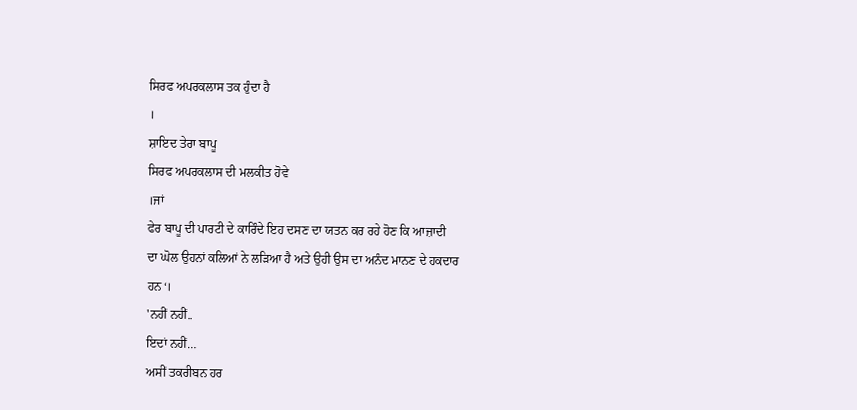ਸਿਰਫ ਅਪਰਕਲਾਸ ਤਕ ਹੁੰਦਾ ਹੈ
।
ਸ਼ਾਇਦ ਤੇਰਾ ਬਾਪੂ
ਸਿਰਫ ਅਪਰਕਲਾਸ ਦੀ ਮਲਕੀਤ ਹੋਵੇ
।ਜਾਂ
ਫੇਰ ਬਾਪੂ ਦੀ ਪਾਰਟੀ ਦੇ ਕਾਰਿੰਦੇ ਇਹ ਦਸਣ ਦਾ ਯਤਨ ਕਰ ਰਹੇ ਹੋਣ ਕਿ ਆਜ਼ਾਦੀ
ਦਾ ਘੋਲ ਉਹਨਾਂ ਕਲਿਆਂ ਨੇ ਲੜਿਆ ਹੈ ਅਤੇ ਉਹੀ ਉਸ ਦਾ ਅਨੰਦ ਮਾਨਣ ਦੇ ਹਕਦਾਰ
ਹਨ‘।
'ਨਹੀਂ ਨਹੀਂ..
ਇਦਾਂ ਨਹੀਂ…
ਅਸੀਂ ਤਕਰੀਬਨ ਹਰ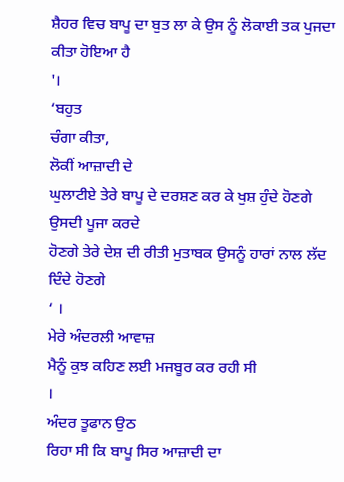ਸ਼ੈਹਰ ਵਿਚ ਬਾਪੂ ਦਾ ਬੁਤ ਲਾ ਕੇ ਉਸ ਨੂੰ ਲੋਕਾਈ ਤਕ ਪੁਜਦਾ ਕੀਤਾ ਹੋਇਆ ਹੈ
'।
‘ਬਹੁਤ
ਚੰਗਾ ਕੀਤਾ,
ਲੋਕੀਂ ਆਜ਼ਾਦੀ ਦੇ
ਘੁਲਾਟੀਏ ਤੇਰੇ ਬਾਪੂ ਦੇ ਦਰਸ਼ਣ ਕਰ ਕੇ ਖੁਸ਼ ਹੁੰਦੇ ਹੋਣਗੇ ਉਸਦੀ ਪੂਜਾ ਕਰਦੇ
ਹੋਣਗੇ ਤੇਰੇ ਦੇਸ਼ ਦੀ ਰੀਤੀ ਮੁਤਾਬਕ ਉਸਨੂੰ ਹਾਰਾਂ ਨਾਲ ਲੱਦ ਦਿੰਦੇ ਹੋਣਗੇ
‘ ।
ਮੇਰੇ ਅੰਦਰਲੀ ਆਵਾਜ਼
ਮੈਨੂੰ ਕੁਝ ਕਹਿਣ ਲਈ ਮਜਬੂਰ ਕਰ ਰਹੀ ਸੀ
।
ਅੰਦਰ ਤੂਫਾਨ ਉਠ
ਰਿਹਾ ਸੀ ਕਿ ਬਾਪੂ ਸਿਰ ਆਜ਼ਾਦੀ ਦਾ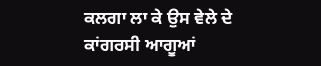ਕਲਗਾ ਲਾ ਕੇ ਉਸ ਵੇਲੇ ਦੇ ਕਾਂਗਰਸੀ ਆਗੂਆਂ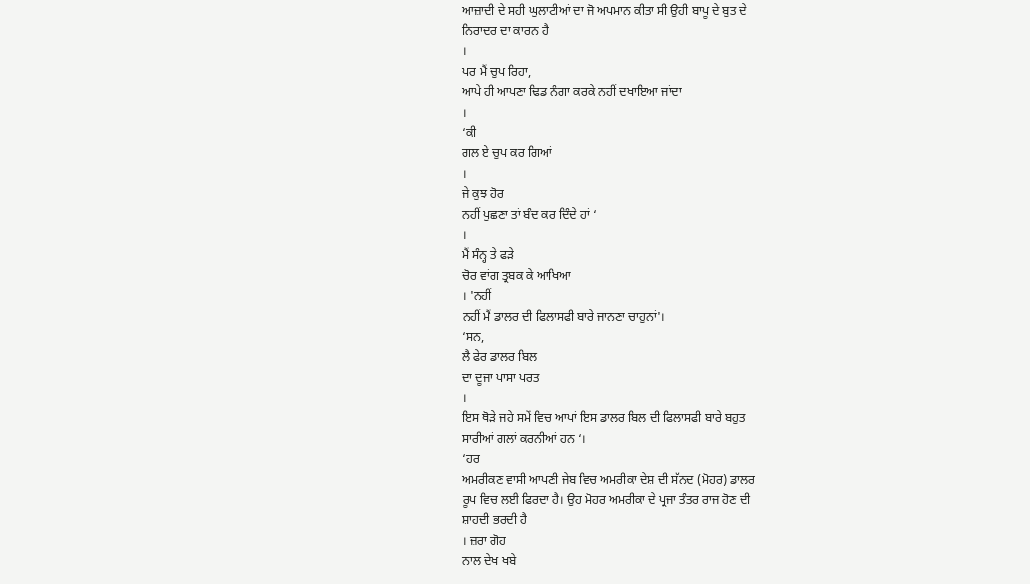ਆਜ਼ਾਦੀ ਦੇ ਸਹੀ ਘੁਲਾਟੀਆਂ ਦਾ ਜੋ ਅਪਮਾਨ ਕੀਤਾ ਸੀ ਉਹੀ ਬਾਪੂ ਦੇ ਬੁਤ ਦੇ
ਨਿਰਾਦਰ ਦਾ ਕਾਰਨ ਹੈ
।
ਪਰ ਮੈਂ ਚੁਪ ਰਿਹਾ,
ਆਪੇ ਹੀ ਆਪਣਾ ਢਿਡ ਨੰਗਾ ਕਰਕੇ ਨਹੀਂ ਦਖਾਇਆ ਜਾਂਦਾ
।
‘ਕੀ
ਗਲ ਏ ਚੁਪ ਕਰ ਗਿਆਂ
।
ਜੇ ਕੁਝ ਹੋਰ
ਨਹੀਂ ਪੁਛਣਾ ਤਾਂ ਬੰਦ ਕਰ ਦਿੰਦੇ ਹਾਂ ‘
।
ਮੈਂ ਸੰਨ੍ਹ ਤੇ ਫੜੇ
ਚੋਰ ਵਾਂਗ ਤ੍ਰਬਕ ਕੇ ਆਖਿਆ
। 'ਨਹੀਂ
ਨਹੀਂ ਮੈਂ ਡਾਲਰ ਦੀ ਫਿਲਾਸਫੀ ਬਾਰੇ ਜਾਨਣਾ ਚਾਹੁਨਾਂ'।
‘ਸਨ,
ਲੈ ਫੇਰ ਡਾਲਰ ਬਿਲ
ਦਾ ਦੂਜਾ ਪਾਸਾ ਪਰਤ
।
ਇਸ ਥੋੜੇ ਜਹੇ ਸਮੇਂ ਵਿਚ ਆਪਾਂ ਇਸ ਡਾਲਰ ਬਿਲ ਦੀ ਫਿਲਾਸਫੀ ਬਾਰੇ ਬਹੁਤ
ਸਾਰੀਆਂ ਗਲਾਂ ਕਰਨੀਆਂ ਹਨ ‘।
‘ਹਰ
ਅਮਰੀਕਣ ਵਾਸੀ ਆਪਣੀ ਜੇਬ ਵਿਚ ਅਮਰੀਕਾ ਦੇਸ਼ ਦੀ ਸੱਨਦ (ਮੋਹਰ) ਡਾਲਰ
ਰੂਪ ਵਿਚ ਲਈ ਫਿਰਦਾ ਹੈ। ਉਹ ਮੋਹਰ ਅਮਰੀਕਾ ਦੇ ਪ੍ਰਜਾ ਤੰਤਰ ਰਾਜ ਹੋਣ ਦੀ
ਸ਼ਾਹਦੀ ਭਰਦੀ ਹੈ
। ਜ਼ਰਾ ਗੋਹ
ਨਾਲ ਦੇਖ ਖਬੇ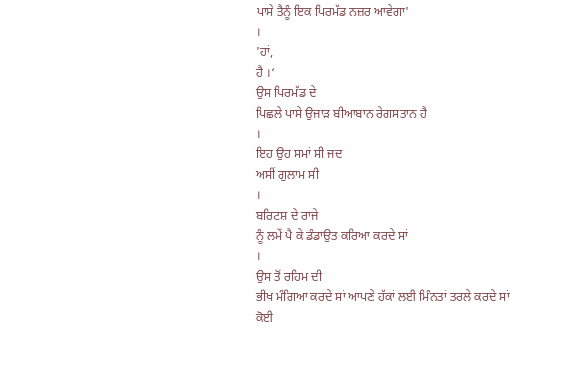ਪਾਸੇ ਤੈਨੂੰ ਇਕ ਪਿਰਮੱਡ ਨਜ਼ਰ ਆਵੇਗਾ'
।
'ਹਾਂ,
ਹੈ ।‘
ਉਸ ਪਿਰਮੱਡ ਦੇ
ਪਿਛਲੇ ਪਾਸੇ ਉਜਾੜ ਬੀਆਬਾਨ ਰੇਗਸਤਾਨ ਹੈ
।
ਇਹ ਉਹ ਸਮਾਂ ਸੀ ਜਦ
ਅਸੀਂ ਗੁਲਾਮ ਸੀ
।
ਬਰਿਟਸ਼ ਦੇ ਰਾਜੇ
ਨੂੰ ਲਮੇਂ ਪੈ ਕੇ ਡੰਡਾਉਤ ਕਰਿਆ ਕਰਦੇ ਸਾਂ
।
ਉਸ ਤੋਂ ਰਹਿਮ ਦੀ
ਭੀਖ ਮੰਗਿਆ ਕਰਦੇ ਸਾਂ ਆਪਣੇ ਹੱਕਾਂ ਲਈ ਮਿੰਨਤਾਂ ਤਰਲੇ ਕਰਦੇ ਸਾਂ ਕੋਈ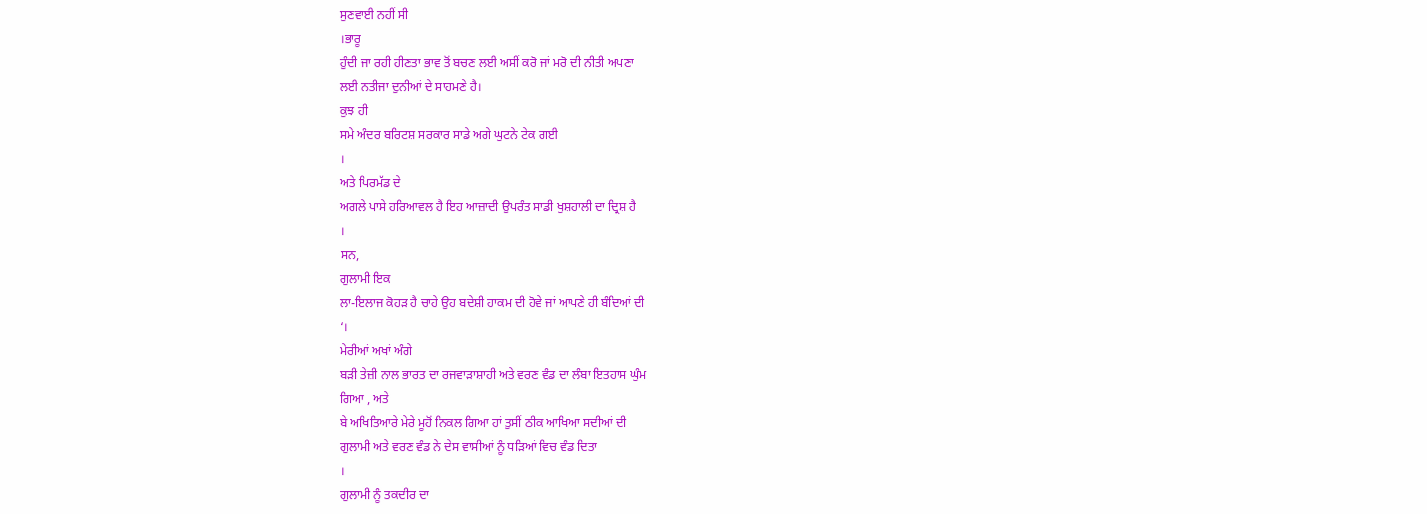ਸੁਣਵਾਈ ਨਹੀਂ ਸੀ
।ਭਾਰੂ
ਹੁੰਦੀ ਜਾ ਰਹੀ ਹੀਣਤਾ ਭਾਵ ਤੋਂ ਬਚਣ ਲਈ ਅਸੀਂ ਕਰੋ ਜਾਂ ਮਰੋ ਦੀ ਨੀਤੀ ਅਪਣਾ
ਲਈ ਨਤੀਜਾ ਦੁਨੀਆਂ ਦੇ ਸਾਹਮਣੇ ਹੈ।
ਕੁਝ ਹੀ
ਸਮੇ ਅੰਦਰ ਬਰਿਟਸ਼ ਸਰਕਾਰ ਸਾਡੇ ਅਗੇ ਘੁਟਨੇ ਟੇਕ ਗਈ
।
ਅਤੇ ਪਿਰਮੱਡ ਦੇ
ਅਗਲੇ ਪਾਸੇ ਹਰਿਆਵਲ ਹੈ ਇਹ ਆਜ਼ਾਦੀ ਉਪਰੰਤ ਸਾਡੀ ਖੁਸ਼ਹਾਲੀ ਦਾ ਦ੍ਰਿਸ਼ ਹੈ
।
ਸਨ,
ਗੁਲਾਮੀ ਇਕ
ਲਾ-ਇਲਾਜ ਕੋਹੜ ਹੈ ਚਾਹੇ ਉਹ ਬਦੇਸ਼ੀ ਹਾਕਮ ਦੀ ਹੋਵੇ ਜਾਂ ਆਪਣੇ ਹੀ ਬੰਦਿਆਂ ਦੀ
‘।
ਮੇਰੀਆਂ ਅਖਾਂ ਅੰਗੇ
ਬੜੀ ਤੇਜ਼ੀ ਨਾਲ ਭਾਰਤ ਦਾ ਰਜਵਾੜਾਸ਼ਾਹੀ ਅਤੇ ਵਰਣ ਵੰਡ ਦਾ ਲੰਬਾ ਇਤਹਾਸ ਘੁੰਮ
ਗਿਆ , ਅਤੇ
ਬੇ ਅਖਿਤਿਆਰੇ ਮੇਰੇ ਮੂਹੋਂ ਨਿਕਲ ਗਿਆ ਹਾਂ ਤੁਸੀਂ ਠੀਕ ਆਖਿਆ ਸਦੀਆਂ ਦੀ
ਗੁਲਾਮੀ ਅਤੇ ਵਰਣ ਵੰਡ ਨੇ ਦੇਸ ਵਾਸੀਆਂ ਨੂੰ ਧੜਿਆਂ ਵਿਚ ਵੰਡ ਦਿਤਾ
।
ਗੁਲਾਮੀ ਨੂੰ ਤਕਦੀਰ ਦਾ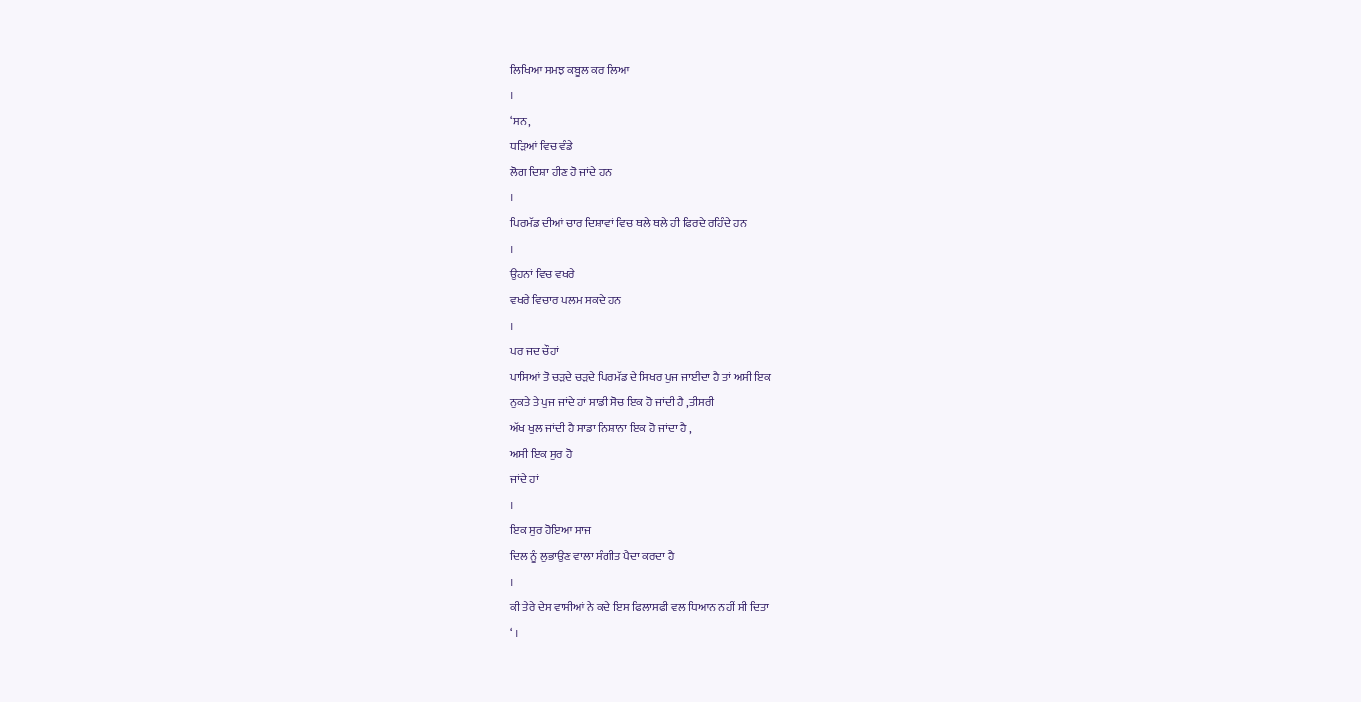ਲਿਖਿਆ ਸਮਝ ਕਬੂਲ ਕਰ ਲਿਆ
।
‘ਸਨ,
ਧੜਿਆਂ ਵਿਚ ਵੰਡੇ
ਲੋਗ ਦਿਸ਼ਾ ਹੀਣ ਹੋ ਜਾਂਦੇ ਹਨ
।
ਪਿਰਮੱਡ ਦੀਆਂ ਚਾਰ ਦਿਸ਼ਾਵਾਂ ਵਿਚ ਥਲੇ ਥਲੇ ਹੀ ਫਿਰਦੇ ਰਹਿੰਦੇ ਹਨ
।
ਉਹਨਾਂ ਵਿਚ ਵਖਰੇ
ਵਖਰੇ ਵਿਚਾਰ ਪਲਮ ਸਕਦੇ ਹਨ
।
ਪਰ ਜਦ ਚੌਹਾਂ
ਪਾਸਿਆਂ ਤੋ ਚੜਦੇ ਚੜਦੇ ਪਿਰਮੱਡ ਦੇ ਸਿਖਰ ਪੁਜ ਜਾਈਦਾ ਹੈ ਤਾਂ ਅਸੀ ਇਕ
ਨੁਕਤੇ ਤੇ ਪੁਜ ਜਾਂਦੇ ਹਾਂ ਸਾਡੀ ਸੋਚ ਇਕ ਹੋ ਜਾਂਦੀ ਹੈ ,ਤੀਸਰੀ
ਅੱਖ ਖੁਲ ਜਾਂਦੀ ਹੈ ਸਾਡਾ ਨਿਸ਼ਾਨਾ ਇਕ ਹੋ ਜਾਂਦਾ ਹੈ ,
ਅਸੀ ਇਕ ਸੁਰ ਹੋ
ਜਾਂਦੇ ਹਾਂ
।
ਇਕ ਸੁਰ ਹੋਇਆ ਸਾਜ
ਦਿਲ ਨੂੰ ਲੁਭਾਉਣ ਵਾਲਾ ਸੰਗੀਤ ਪੈਦਾ ਕਰਦਾ ਹੈ
।
ਕੀ ਤੇਰੇ ਦੇਸ ਵਾਸੀਆਂ ਨੇ ਕਦੇ ਇਸ ਫਿਲਾਸਫੀ ਵਲ ਧਿਆਨ ਨਹੀਂ ਸੀ ਦਿਤਾ
‘ ।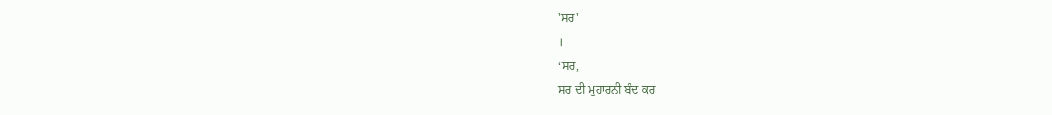'ਸਰ'
।
‘ਸਰ,
ਸਰ ਦੀ ਮੁਹਾਰਨੀ ਬੰਦ ਕਰ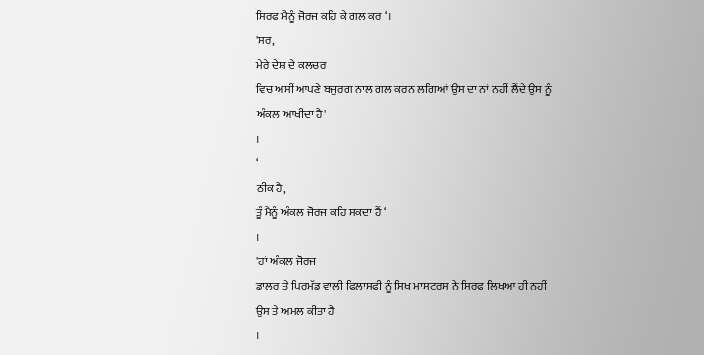ਸਿਰਫ ਮੈਨੂੰ ਜੋਰਜ ਕਹਿ ਕੇ ਗਲ ਕਰ ‘।
'ਸਰ,
ਮੇਰੇ ਦੇਸ਼ ਦੇ ਕਲਚਰ
ਵਿਚ ਅਸੀਂ ਆਪਣੇ ਬਜੁਰਗ ਨਾਲ ਗਲ ਕਰਨ ਲਗਿਆਂ ਉਸ ਦਾ ਨਾਂ ਨਹੀਂ ਲੈਂਦੇ ਉਸ ਨੂੰ
ਅੰਕਲ ਆਖੀਦਾ ਹੈ'
।
‘
ਠੀਕ ਹੈ,
ਤੂੰ ਮੈਨੂੰ ਅੰਕਲ ਜੋਰਜ ਕਹਿ ਸਕਦਾ ਹੈਂ ‘
।
'ਹਾਂ ਅੰਕਲ ਜੋਰਜ
ਡਾਲਰ ਤੇ ਪਿਰਮੱਡ ਵਾਲੀ ਫਿਲਾਸਫੀ ਨੂੰ ਸਿਖ ਮਾਸਟਰਸ ਨੇ ਸਿਰਫ ਲਿਖਆ ਹੀ ਨਹੀਂ
ਉਸ ਤੇ ਅਮਲ ਕੀਤਾ ਹੈ
।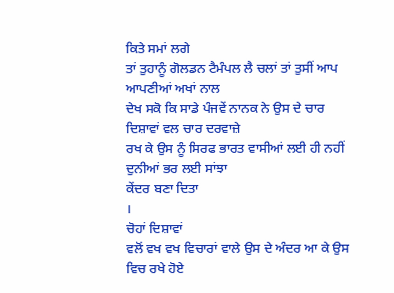ਕਿਤੇ ਸਮਾਂ ਲਗੇ
ਤਾਂ ਤੁਹਾਨੂੰ ਗੋਲਡਨ ਟੈਮੰਪਲ ਲੈ ਚਲਾਂ ਤਾਂ ਤੁਸੀਂ ਆਪ ਆਪਣੀਆਂ ਅਖਾਂ ਨਾਲ
ਦੇਖ ਸਕੋ ਕਿ ਸਾਡੇ ਪੰਜਵੇਂ ਨਾਨਕ ਨੇ ਉਸ ਦੇ ਚਾਰ ਦਿਸ਼ਾਵਾਂ ਵਲ ਚਾਰ ਦਰਵਾਜ਼ੇ
ਰਖ ਕੇ ਉਸ ਨੂੰ ਸਿਰਫ ਭਾਰਤ ਵਾਸੀਆਂ ਲਈ ਹੀ ਨਹੀਂ ਦੁਨੀਆਂ ਭਰ ਲਈ ਸਾਂਝਾ
ਕੇਂਦਰ ਬਣਾ ਦਿਤਾ
।
ਚੋਹਾਂ ਦਿਸ਼ਾਵਾਂ
ਵਲੋਂ ਵਖ ਵਖ ਵਿਚਾਰਾਂ ਵਾਲੇ ਉਸ ਦੇ ਅੰਦਰ ਆ ਕੇ ਉਸ ਵਿਚ ਰਖੇ ਹੋਏ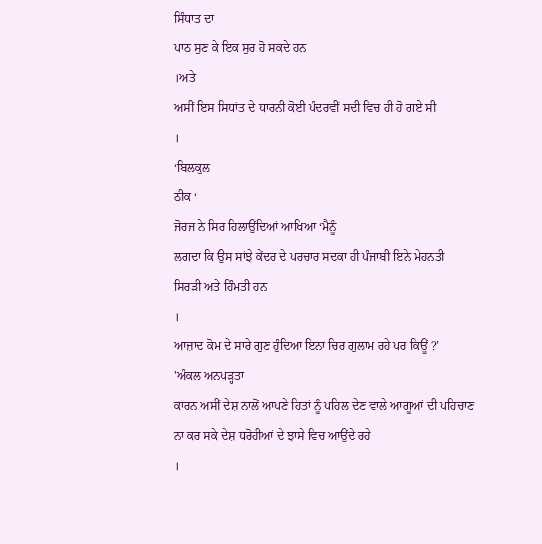ਸਿੰਧਾਤ ਦਾ
ਪਾਠ ਸੁਣ ਕੇ ਇਕ ਸੁਰ ਹੋ ਸਕਦੇ ਹਨ
।ਅਤੇ
ਅਸੀਂ ਇਸ ਸਿਧਾਂਤ ਦੇ ਧਾਰਨੀ ਕੋਈ ਪੰਦਰਵੀਂ ਸਦੀ ਵਿਚ ਹੀ ਹੋ ਗਏ ਸੀ
।
‘ਬਿਲਕੁਲ
ਠੀਕ ‘
ਜੋਰਜ ਨੇ ਸਿਰ ਹਿਲਾਉਂਦਿਆਂ ਆਖਿਆ ‘ਮੈਨੂੰ
ਲਗਦਾ ਕਿ ਉਸ ਸਾਂਝੇ ਕੇਂਦਰ ਦੇ ਪਰਚਾਰ ਸਦਕਾ ਹੀ ਪੰਜਾਬੀ ਇਨੇ ਮੇਹਨਤੀ
ਸਿਰੜੀ ਅਤੇ ਹਿੰਮਤੀ ਹਨ
।
ਆਜ਼ਾਦ ਕੋਮ ਦੇ ਸਾਰੇ ਗੁਣ ਹੁੰਦਿਆ ਇਨਾ ਚਿਰ ਗੁਲਾਮ ਰਹੇ ਪਰ ਕਿਊਂ ?’
'ਅੰਕਲ ਅਨਪੜ੍ਹਤਾ
ਕਾਰਨ ਅਸੀਂ ਦੇਸ਼ ਨਾਲੋਂ ਆਪਣੇ ਹਿਤਾਂ ਨੂੰ ਪਹਿਲ ਦੇਣ ਵਾਲੇ ਆਗੂਆਂ ਦੀ ਪਹਿਚਾਣ
ਨਾ ਕਰ ਸਕੇ ਦੇਸ਼ ਧਰੋਹੀਆਂ ਦੇ ਝਾਸੇ ਵਿਚ ਆਉਂਦੇ ਰਹੇ
।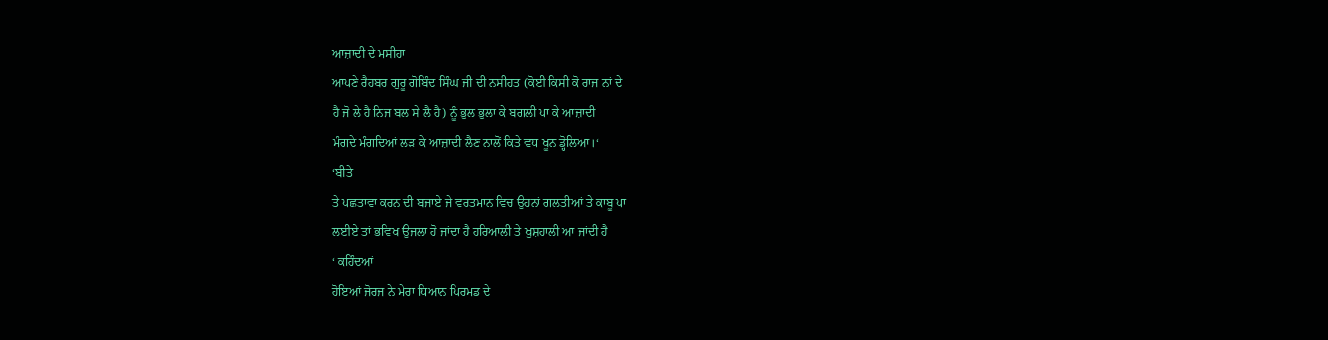ਆਜ਼ਾਦੀ ਦੇ ਮਸੀਹਾ
ਆਪਣੇ ਰੈਹਬਰ ਗੁਰੂ ਗੋਬਿੰਦ ਸਿੰਘ ਜੀ ਦੀ ਨਸੀਹਤ (ਕੋਈ ਕਿਸੀ ਕੋ ਰਾਜ ਨਾਂ ਦੇ
ਹੈ ਜੋ ਲੇ ਹੈ ਨਿਜ ਬਲ ਸੇ ਲੈ ਹੈ) ਨੂੰ ਭੁਲ ਭੁਲਾ ਕੇ ਬਗਲੀ ਪਾ ਕੇ ਆਜ਼ਾਦੀ
ਮੰਗਦੇ ਮੰਗਦਿਆਂ ਲੜ ਕੇ ਆਜ਼ਾਦੀ ਲੈਣ ਨਾਲੋਂ ਕਿਤੇ ਵਧ ਖੂਨ ਡ੍ਹੋਲਿਆ।‘
‘ਬੀਤੇ
ਤੇ ਪਛਤਾਵਾ ਕਰਨ ਦੀ ਬਜਾਏ ਜੇ ਵਰਤਮਾਨ ਵਿਚ ਉਹਨਾਂ ਗਲਤੀਆਂ ਤੇ ਕਾਬੂ ਪਾ
ਲਈਏ ਤਾਂ ਭਵਿਖ ਉਜਲਾ ਹੋ ਜਾਂਦਾ ਹੈ ਹਰਿਆਲੀ ਤੇ ਖੁਸ਼ਹਾਲੀ ਆ ਜਾਂਦੀ ਹੈ
‘ ਕਹਿੰਦਆਂ
ਹੋਇਆਂ ਜੋਰਜ ਨੇ ਮੇਰਾ ਧਿਆਨ ਪਿਰਮਡ ਦੇ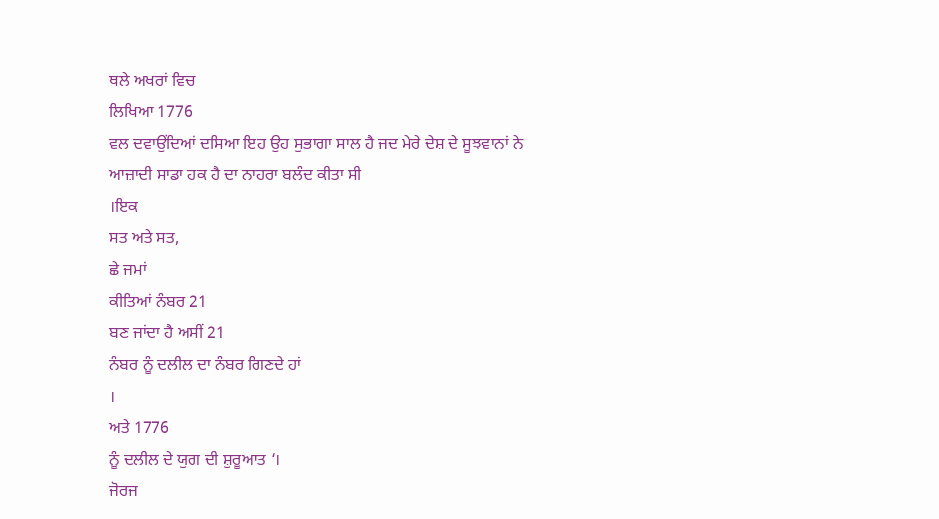ਥਲੇ ਅਖਰਾਂ ਵਿਚ
ਲਿਖਿਆ 1776
ਵਲ ਦਵਾਉਂਦਿਆਂ ਦਸਿਆ ਇਹ ਉਹ ਸੁਭਾਗਾ ਸਾਲ ਹੈ ਜਦ ਮੇਰੇ ਦੇਸ਼ ਦੇ ਸੂਝਵਾਨਾਂ ਨੇ
ਆਜ਼ਾਦੀ ਸਾਡਾ ਹਕ ਹੈ ਦਾ ਨਾਹਰਾ ਬਲੰਦ ਕੀਤਾ ਸੀ
।ਇਕ
ਸਤ ਅਤੇ ਸਤ,
ਛੇ ਜਮਾਂ
ਕੀਤਿਆਂ ਨੰਬਰ 21
ਬਣ ਜਾਂਦਾ ਹੈ ਅਸੀਂ 21
ਨੰਬਰ ਨੂੰ ਦਲੀਲ ਦਾ ਨੰਬਰ ਗਿਣਦੇ ਹਾਂ
।
ਅਤੇ 1776
ਨੂੰ ਦਲੀਲ ਦੇ ਯੁਗ ਦੀ ਸ਼ੁਰੂਆਤ ‘।
ਜੋਰਜ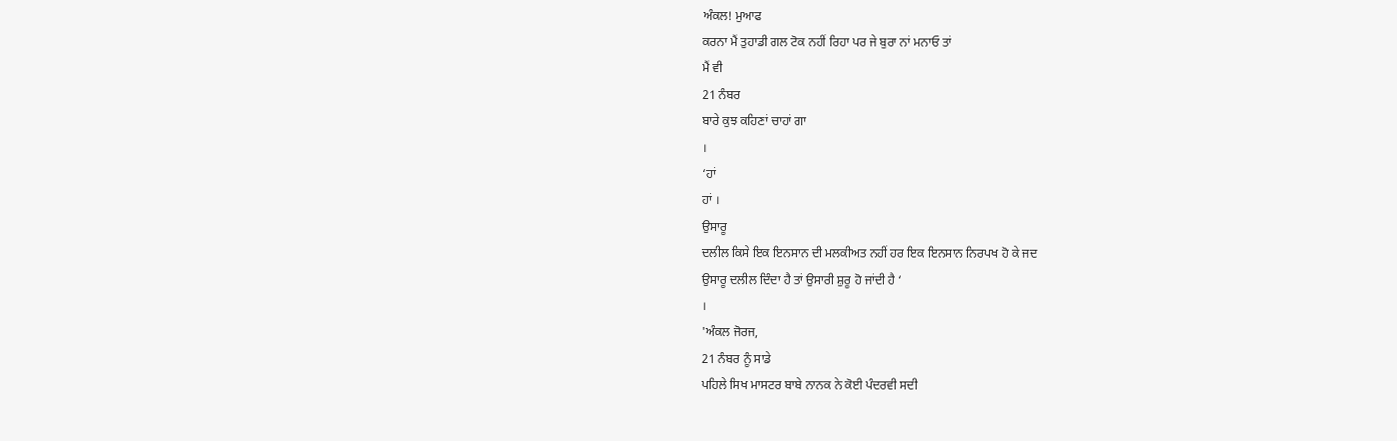ਅੰਕਲ! ਮੁਆਫ
ਕਰਨਾ ਮੈਂ ਤੁਹਾਡੀ ਗਲ ਟੋਕ ਨਹੀਂ ਰਿਹਾ ਪਰ ਜੇ ਬੁਰਾ ਨਾਂ ਮਨਾਓ ਤਾਂ
ਮੈਂ ਵੀ
21 ਨੰਬਰ
ਬਾਰੇ ਕੁਝ ਕਹਿਣਾਂ ਚਾਹਾਂ ਗਾ
।
‘ਹਾਂ
ਹਾਂ ।
ਉਸਾਰੂ
ਦਲੀਲ ਕਿਸੇ ਇਕ ਇਨਸਾਨ ਦੀ ਮਲਕੀਅਤ ਨਹੀਂ ਹਰ ਇਕ ਇਨਸਾਨ ਨਿਰਪਖ ਹੋ ਕੇ ਜਦ
ਉਸਾਰੂ ਦਲੀਲ ਦਿੰਦਾ ਹੈ ਤਾਂ ਉਸਾਰੀ ਸ਼ੁਰੂ ਹੋ ਜਾਂਦੀ ਹੈ ‘
।
'ਅੰਕਲ ਜੋਰਜ,
21 ਨੰਬਰ ਨੂੰ ਸਾਡੇ
ਪਹਿਲੇ ਸਿਖ ਮਾਸਟਰ ਬਾਬੇ ਨਾਨਕ ਨੇ ਕੋਈ ਪੰਦਰਵੀ ਸਦੀ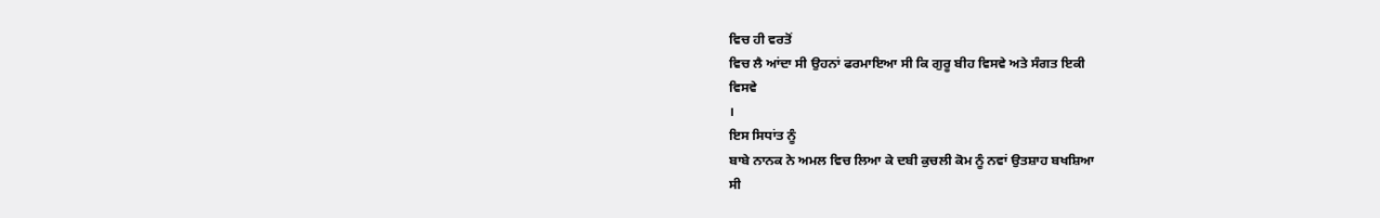ਵਿਚ ਹੀ ਵਰਤੋਂ
ਵਿਚ ਲੈ ਆਂਦਾ ਸੀ ਉਹਨਾਂ ਫਰਮਾਇਆ ਸੀ ਕਿ ਗੁਰੂ ਬੀਹ ਵਿਸਵੇ ਅਤੇ ਸੰਗਤ ਇਕੀ
ਵਿਸਵੇ
।
ਇਸ ਸਿਧਾਂਤ ਨੂੰ
ਬਾਬੇ ਨਾਨਕ ਨੇ ਅਮਲ ਵਿਚ ਲਿਆ ਕੇ ਦਬੀ ਕੁਚਲੀ ਕੋਮ ਨੂੰ ਨਵਾਂ ਉਤਸ਼ਾਹ ਬਖਸ਼ਿਆ
ਸੀ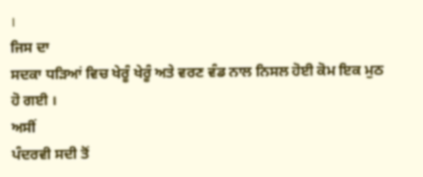।
ਜਿਸ ਦਾ
ਸਦਕਾ ਧੜਿਆਂ ਵਿਚ ਖੇਰੂੰ ਖੇਰੂੰ ਅਤੇ ਵਰਣ ਵੰਡ ਨਾਲ ਨਿਸਲ ਹੋਈ ਕੋਮ ਇਕ ਮੁਠ
ਹੋ ਗਈ ।
ਅਸੀਂ
ਪੰਦਰਵੀ ਸਦੀ ਤੋਂ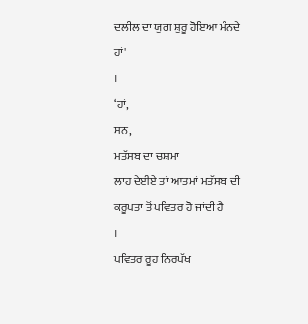ਦਲੀਲ ਦਾ ਯੁਗ ਸ਼ੁਰੂ ਹੋਇਆ ਮੰਨਦੇ ਹਾਂ'
।
‘ਹਾਂ,
ਸਨ,
ਮਤੱਸਬ ਦਾ ਚਸ਼ਮਾ
ਲਾਹ ਦੇਈਏ ਤਾਂ ਆਤਮਾਂ ਮਤੱਸਬ ਦੀ ਕਰੂਪਤਾ ਤੋਂ ਪਵਿਤਰ ਹੋ ਜਾਂਦੀ ਹੈ
।
ਪਵਿਤਰ ਰੂਹ ਨਿਰਪੱਖ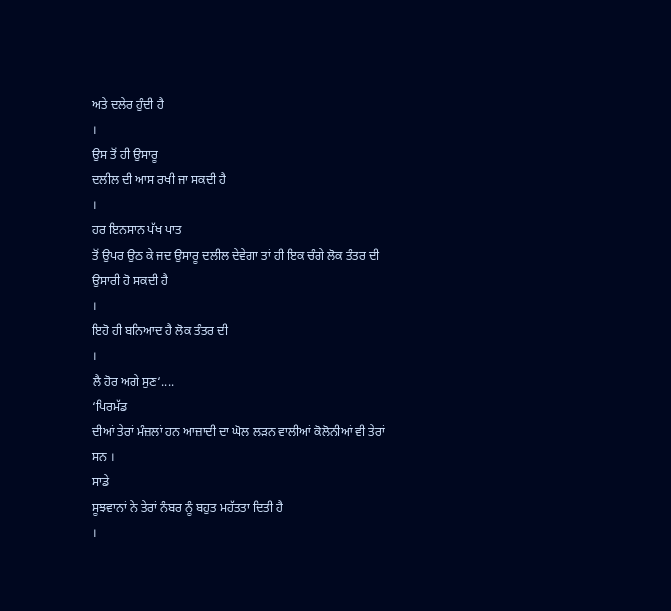ਅਤੇ ਦਲੇਰ ਹੁੰਦੀ ਹੈ
।
ਉਸ ਤੋਂ ਹੀ ਉਸਾਰੂ
ਦਲੀਲ ਦੀ ਆਸ ਰਖੀ ਜਾ ਸਕਦੀ ਹੈ
।
ਹਰ ਇਨਸਾਨ ਪੱਖ ਪਾਤ
ਤੋਂ ਉਪਰ ਉਠ ਕੇ ਜਦ ਉਸਾਰੂ ਦਲੀਲ ਦੇਵੇਗਾ ਤਾਂ ਹੀ ਇਕ ਚੰਗੇ ਲੋਕ ਤੰਤਰ ਦੀ
ਉਸਾਰੀ ਹੋ ਸਕਦੀ ਹੈ
।
ਇਹੋ ਹੀ ਬਨਿਆਦ ਹੈ ਲੋਕ ਤੰਤਰ ਦੀ
।
ਲੈ ਹੋਰ ਅਗੇ ਸੁਣ‘....
‘ਪਿਰਮੱਡ
ਦੀਆਂ ਤੇਰਾਂ ਮੰਜ਼ਲਾਂ ਹਨ ਆਜ਼ਾਦੀ ਦਾ ਘੋਲ ਲੜਨ ਵਾਲੀਆਂ ਕੋਲੋਨੀਆਂ ਵੀ ਤੇਰਾਂ
ਸਨ ।
ਸਾਡੇ
ਸੂਝਵਾਨਾਂ ਨੇ ਤੇਰਾਂ ਨੰਬਰ ਨੂੰ ਬਹੁਤ ਮਹੱਤਤਾ ਦਿਤੀ ਹੈ
।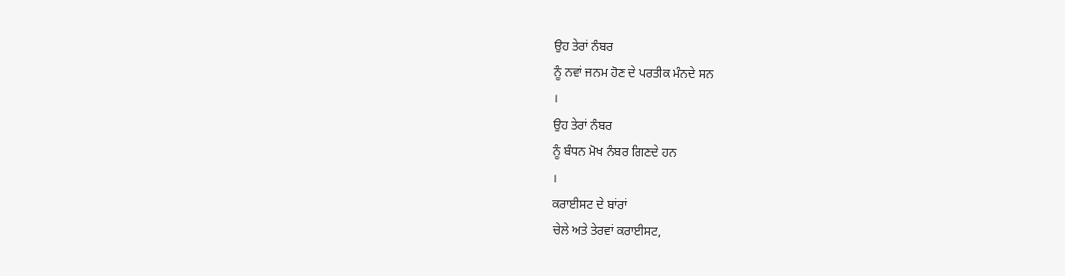ਉਹ ਤੇਰਾਂ ਨੰਬਰ
ਨੂੰ ਨਵਾਂ ਜਨਮ ਹੋਣ ਦੇ ਪਰਤੀਕ ਮੰਨਦੇ ਸਨ
।
ਉਹ ਤੇਰਾਂ ਨੰਬਰ
ਨੂੰ ਬੰਧਨ ਮੋਖ ਨੰਬਰ ਗਿਣਦੇ ਹਨ
।
ਕਰਾਈਸਟ ਦੇ ਬਾਂਰਾਂ
ਚੇਲੇ ਅਤੇ ਤੇਰਵਾਂ ਕਰਾਈਸਟ,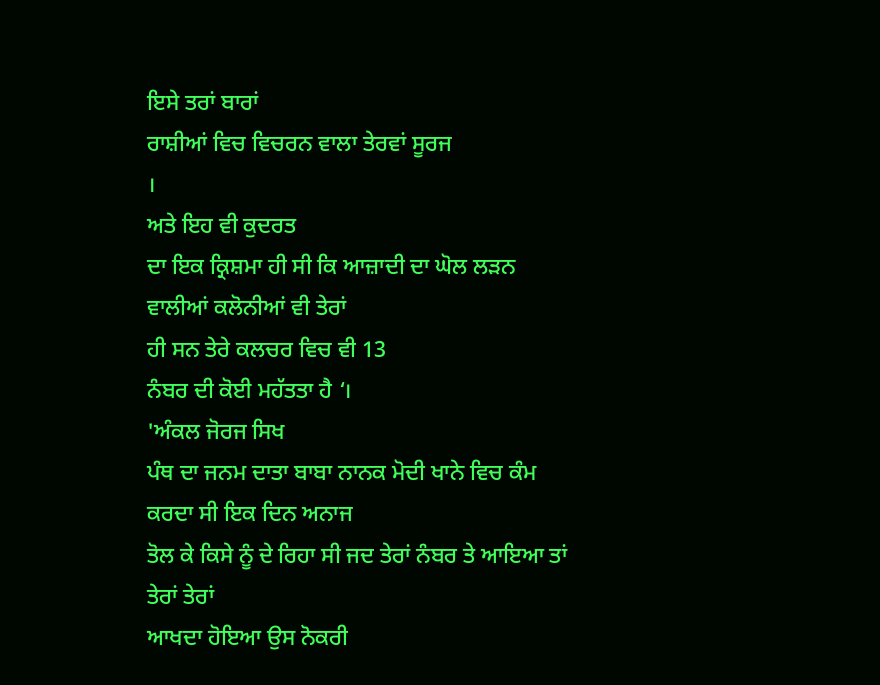ਇਸੇ ਤਰਾਂ ਬਾਰਾਂ
ਰਾਸ਼ੀਆਂ ਵਿਚ ਵਿਚਰਨ ਵਾਲਾ ਤੇਰਵਾਂ ਸੂਰਜ
।
ਅਤੇ ਇਹ ਵੀ ਕੁਦਰਤ
ਦਾ ਇਕ ਕ੍ਰਿਸ਼ਮਾ ਹੀ ਸੀ ਕਿ ਆਜ਼ਾਦੀ ਦਾ ਘੋਲ ਲੜਨ ਵਾਲੀਆਂ ਕਲੋਨੀਆਂ ਵੀ ਤੇਰਾਂ
ਹੀ ਸਨ ਤੇਰੇ ਕਲਚਰ ਵਿਚ ਵੀ 13
ਨੰਬਰ ਦੀ ਕੋਈ ਮਹੱਤਤਾ ਹੈ ‘।
'ਅੰਕਲ ਜੋਰਜ ਸਿਖ
ਪੰਥ ਦਾ ਜਨਮ ਦਾਤਾ ਬਾਬਾ ਨਾਨਕ ਮੋਦੀ ਖਾਨੇ ਵਿਚ ਕੰਮ ਕਰਦਾ ਸੀ ਇਕ ਦਿਨ ਅਨਾਜ
ਤੋਲ ਕੇ ਕਿਸੇ ਨੂੰ ਦੇ ਰਿਹਾ ਸੀ ਜਦ ਤੇਰਾਂ ਨੰਬਰ ਤੇ ਆਇਆ ਤਾਂ ਤੇਰਾਂ ਤੇਰਾਂ
ਆਖਦਾ ਹੋਇਆ ਉਸ ਨੋਕਰੀ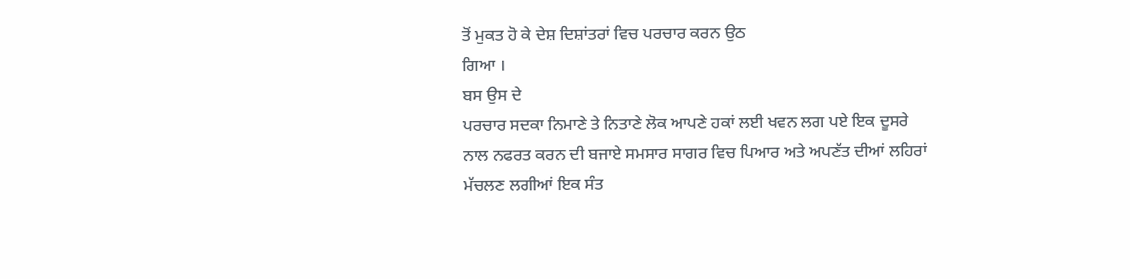ਤੋਂ ਮੁਕਤ ਹੋ ਕੇ ਦੇਸ਼ ਦਿਸ਼ਾਂਤਰਾਂ ਵਿਚ ਪਰਚਾਰ ਕਰਨ ਉਠ
ਗਿਆ ।
ਬਸ ਉਸ ਦੇ
ਪਰਚਾਰ ਸਦਕਾ ਨਿਮਾਣੇ ਤੇ ਨਿਤਾਣੇ ਲੋਕ ਆਪਣੇ ਹਕਾਂ ਲਈ ਖਵਨ ਲਗ ਪਏ ਇਕ ਦੂਸਰੇ
ਨਾਲ ਨਫਰਤ ਕਰਨ ਦੀ ਬਜਾਏ ਸਮਸਾਰ ਸਾਗਰ ਵਿਚ ਪਿਆਰ ਅਤੇ ਅਪਣੱਤ ਦੀਆਂ ਲਹਿਰਾਂ
ਮੱਚਲਣ ਲਗੀਆਂ ਇਕ ਸੰਤ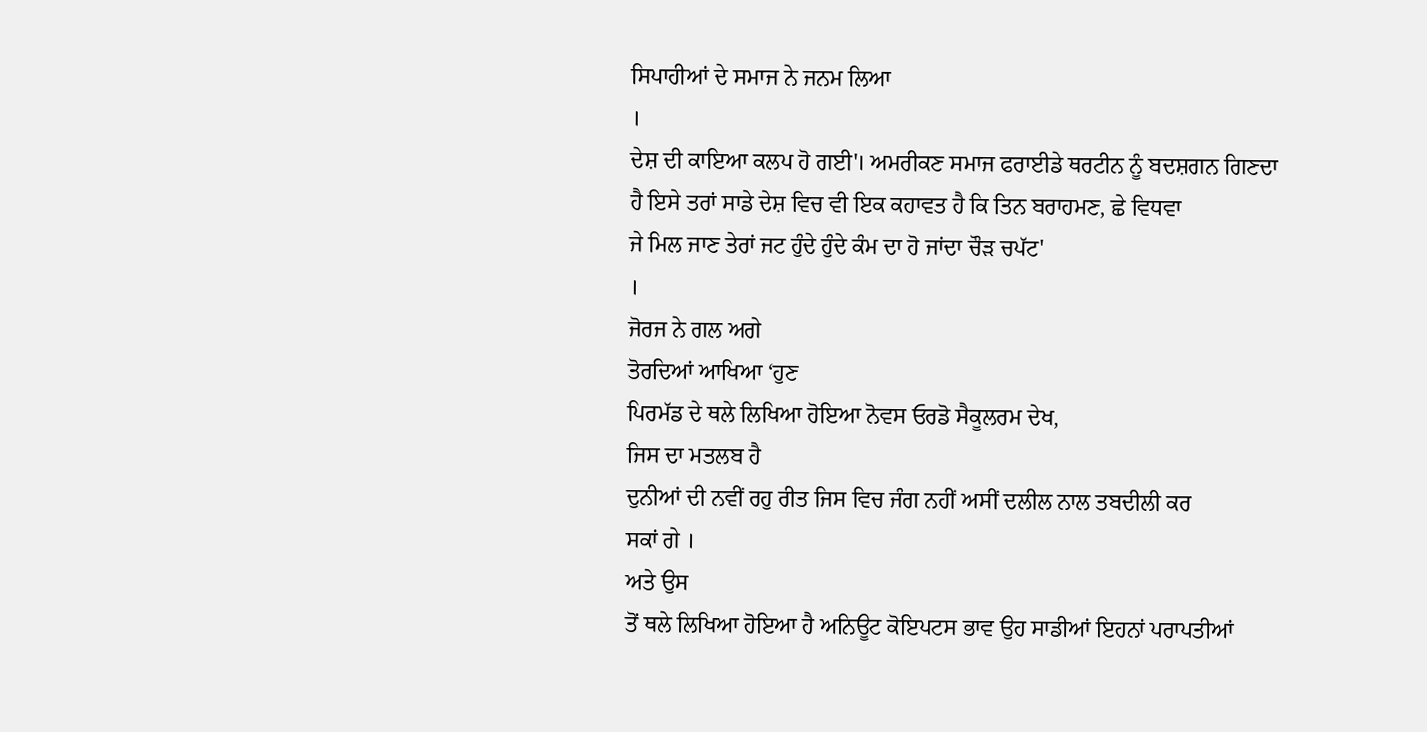ਸਿਪਾਹੀਆਂ ਦੇ ਸਮਾਜ ਨੇ ਜਨਮ ਲਿਆ
।
ਦੇਸ਼ ਦੀ ਕਾਇਆ ਕਲਪ ਹੋ ਗਈ'। ਅਮਰੀਕਣ ਸਮਾਜ ਫਰਾਈਡੇ ਥਰਟੀਨ ਨੂੰ ਬਦਸ਼ਗਨ ਗਿਣਦਾ
ਹੈ ਇਸੇ ਤਰਾਂ ਸਾਡੇ ਦੇਸ਼ ਵਿਚ ਵੀ ਇਕ ਕਹਾਵਤ ਹੈ ਕਿ ਤਿਨ ਬਰਾਹਮਣ, ਛੇ ਵਿਧਵਾ
ਜੇ ਮਿਲ ਜਾਣ ਤੇਰਾਂ ਜਟ ਹੁੰਦੇ ਹੁੰਦੇ ਕੰਮ ਦਾ ਹੋ ਜਾਂਦਾ ਚੌੜ ਚਪੱਟ'
।
ਜੋਰਜ ਨੇ ਗਲ ਅਗੇ
ਤੋਰਦਿਆਂ ਆਖਿਆ ‘ਹੁਣ
ਪਿਰਮੱਡ ਦੇ ਥਲੇ ਲਿਖਿਆ ਹੋਇਆ ਨੋਵਸ ਓਰਡੋ ਸੈਕੂਲਰਮ ਦੇਖ,
ਜਿਸ ਦਾ ਮਤਲਬ ਹੈ
ਦੁਨੀਆਂ ਦੀ ਨਵੀਂ ਰਹੁ ਰੀਤ ਜਿਸ ਵਿਚ ਜੰਗ ਨਹੀਂ ਅਸੀਂ ਦਲੀਲ ਨਾਲ ਤਬਦੀਲੀ ਕਰ
ਸਕਾਂ ਗੇ ।
ਅਤੇ ਉਸ
ਤੋਂ ਥਲੇ ਲਿਖਿਆ ਹੋਇਆ ਹੈ ਅਨਿਊਟ ਕੋਇਪਟਸ ਭਾਵ ਉਹ ਸਾਡੀਆਂ ਇਹਨਾਂ ਪਰਾਪਤੀਆਂ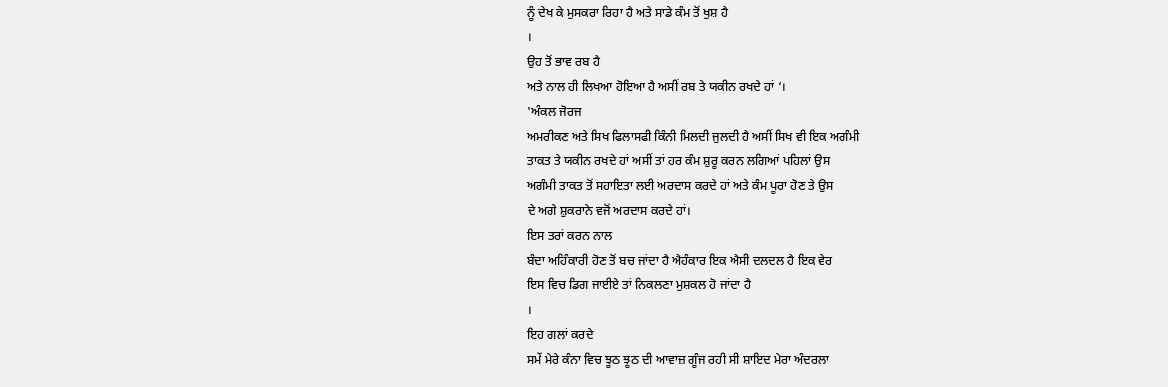ਨੂੰ ਦੇਖ ਕੇ ਮੁਸਕਰਾ ਰਿਹਾ ਹੈ ਅਤੇ ਸਾਡੇ ਕੰਮ ਤੋਂ ਖੁਸ਼ ਹੈ
।
ਉਹ ਤੋਂ ਭਾਵ ਰਬ ਹੈ
ਅਤੇ ਨਾਲ ਹੀ ਲਿਖਆ ਹੋਇਆ ਹੈ ਅਸੀਂ ਰਬ ਤੇ ਯਕੀਨ ਰਖਦੇ ਹਾਂ ‘।
'ਅੰਕਲ ਜੋਰਜ
ਅਮਰੀਕਣ ਅਤੇ ਸਿਖ ਫਿਲਾਸਫੀ ਕਿੰਨੀ ਮਿਲਦੀ ਜੁਲਦੀ ਹੈ ਅਸੀਂ ਸਿਖ ਵੀ ਇਕ ਅਗੰਮੀ
ਤਾਕਤ ਤੇ ਯਕੀਨ ਰਖਦੇ ਹਾਂ ਅਸੀਂ ਤਾਂ ਹਰ ਕੰਮ ਸ਼ੁਰੂ ਕਰਨ ਲਗਿਆਂ ਪਹਿਲਾਂ ਉਸ
ਅਗੰਮੀ ਤਾਕਤ ਤੋਂ ਸਹਾਇਤਾ ਲਈ ਅਰਦਾਸ ਕਰਦੇ ਹਾਂ ਅਤੇ ਕੰਮ ਪੂਰਾ ਹੋਣ ਤੇ ਉਸ
ਦੇ ਅਗੇ ਸ਼ੁਕਰਾਨੇ ਵਜੋਂ ਅਰਦਾਸ ਕਰਦੇ ਹਾਂ।
ਇਸ ਤਰਾਂ ਕਰਨ ਨਾਲ
ਬੰਦਾ ਅਹਿੰਕਾਰੀ ਹੋਣ ਤੋਂ ਬਚ ਜਾਂਦਾ ਹੈ ਐਹੰਕਾਰ ਇਕ ਐਸੀ ਦਲਦਲ ਹੈ ਇਕ ਵੇਰ
ਇਸ ਵਿਚ ਡਿਗ ਜਾਈਏ ਤਾਂ ਨਿਕਲਣਾ ਮੁਸ਼ਕਲ ਹੋ ਜਾਂਦਾ ਹੈ
।
ਇਹ ਗਲਾਂ ਕਰਦੇ
ਸਮੇਂ ਮੇਰੇ ਕੰਨਾ ਵਿਚ ਝੂਠ ਝੂਠ ਦੀ ਆਵਾਜ਼ ਗੂੰਜ ਰਹੀ ਸੀ ਸ਼ਾਇਦ ਮੇਰਾ ਅੰਦਰਲਾ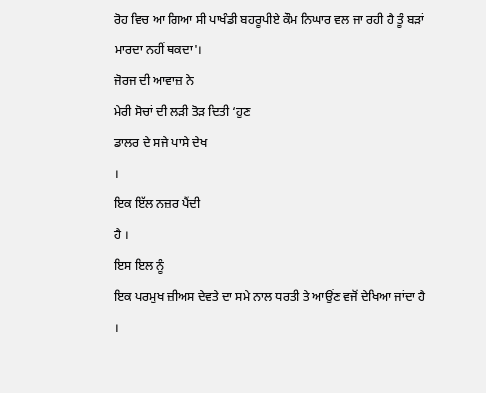ਰੋਹ ਵਿਚ ਆ ਗਿਆ ਸੀ ਪਾਖੰਡੀ ਬਹਰੂਪੀਏ ਕੌਮ ਨਿਘਾਰ ਵਲ ਜਾ ਰਹੀ ਹੈ ਤੂੰ ਬੜਾਂ
ਮਾਰਦਾ ਨਹੀਂ ਥਕਦਾ'।
ਜੋਰਜ ਦੀ ਆਵਾਜ਼ ਨੇ
ਮੇਰੀ ਸੋਚਾਂ ਦੀ ਲੜੀ ਤੋੜ ਦਿਤੀ ‘ਹੁਣ
ਡਾਲਰ ਦੇ ਸਜੇ ਪਾਸੇ ਦੇਖ
।
ਇਕ ਇੱਲ ਨਜ਼ਰ ਪੈਂਦੀ
ਹੈ ।
ਇਸ ਇਲ ਨੂੰ
ਇਕ ਪਰਮੁਖ ਜ਼ੀਅਸ ਦੇਵਤੇ ਦਾ ਸਮੇ ਨਾਲ ਧਰਤੀ ਤੇ ਆਉਂਣ ਵਜੋਂ ਦੇਖਿਆ ਜਾਂਦਾ ਹੈ
।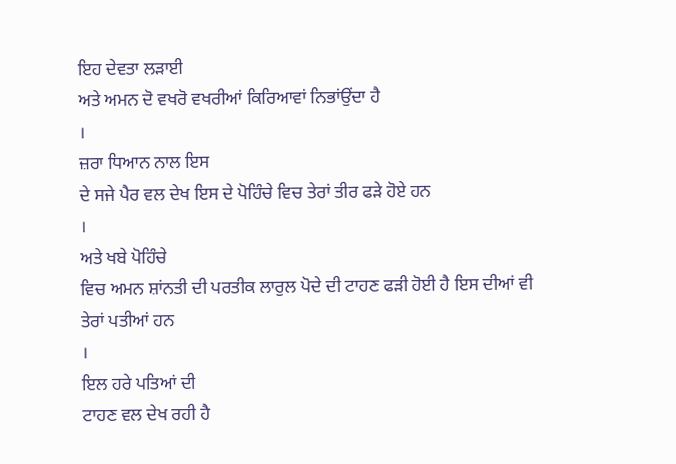ਇਹ ਦੇਵਤਾ ਲੜਾਈ
ਅਤੇ ਅਮਨ ਦੋ ਵਖਰੋ ਵਖਰੀਆਂ ਕਿਰਿਆਵਾਂ ਨਿਭਾਂਉਂਦਾ ਹੈ
।
ਜ਼ਰਾ ਧਿਆਨ ਨਾਲ ਇਸ
ਦੇ ਸਜੇ ਪੈਰ ਵਲ ਦੇਖ ਇਸ ਦੇ ਪੋਹਿੰਚੇ ਵਿਚ ਤੇਰਾਂ ਤੀਰ ਫੜੇ ਹੋਏ ਹਨ
।
ਅਤੇ ਖਬੇ ਪੋਹਿੰਚੇ
ਵਿਚ ਅਮਨ ਸ਼ਾਂਨਤੀ ਦੀ ਪਰਤੀਕ ਲਾਰੁਲ ਪੋਦੇ ਦੀ ਟਾਹਣ ਫੜੀ ਹੋਈ ਹੈ ਇਸ ਦੀਆਂ ਵੀ
ਤੇਰਾਂ ਪਤੀਆਂ ਹਨ
।
ਇਲ ਹਰੇ ਪਤਿਆਂ ਦੀ
ਟਾਹਣ ਵਲ ਦੇਖ ਰਹੀ ਹੈ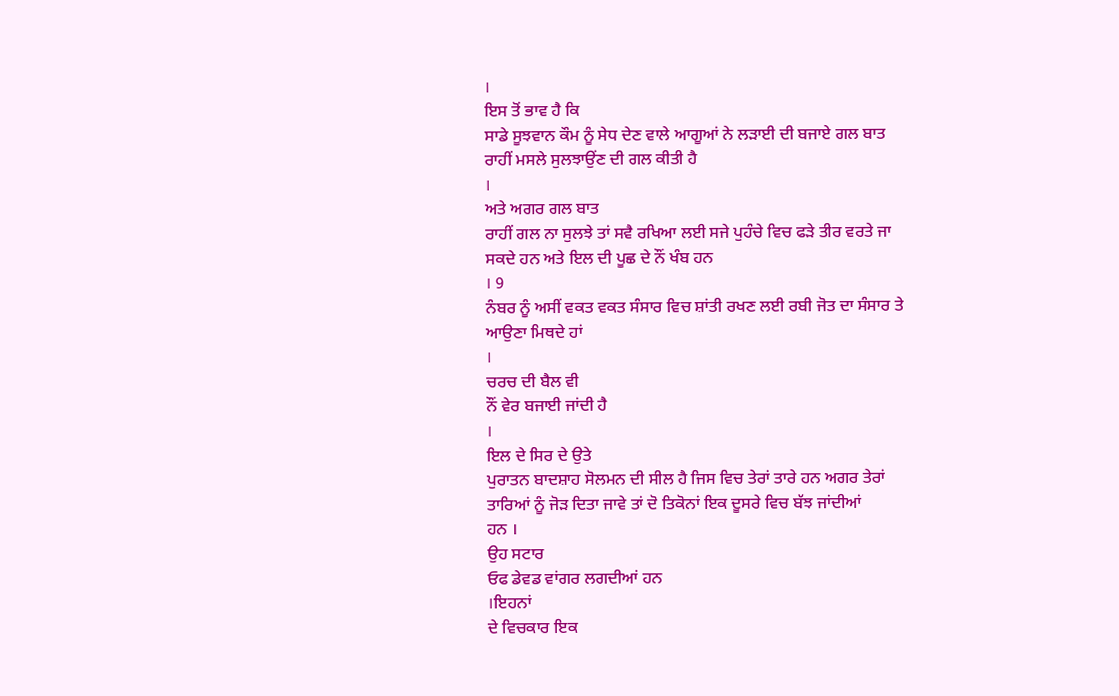।
ਇਸ ਤੋਂ ਭਾਵ ਹੈ ਕਿ
ਸਾਡੇ ਸੂਝਵਾਨ ਕੌਮ ਨੂੰ ਸੇਧ ਦੇਣ ਵਾਲੇ ਆਗੂਆਂ ਨੇ ਲੜਾਈ ਦੀ ਬਜਾਏ ਗਲ ਬਾਤ
ਰਾਹੀਂ ਮਸਲੇ ਸੁਲਝਾਉਂਣ ਦੀ ਗਲ ਕੀਤੀ ਹੈ
।
ਅਤੇ ਅਗਰ ਗਲ ਬਾਤ
ਰਾਹੀਂ ਗਲ ਨਾ ਸੁਲਝੇ ਤਾਂ ਸਵੈ ਰਖਿਆ ਲਈ ਸਜੇ ਪੁਹੰਚੇ ਵਿਚ ਫੜੇ ਤੀਰ ਵਰਤੇ ਜਾ
ਸਕਦੇ ਹਨ ਅਤੇ ਇਲ ਦੀ ਪੂਛ ਦੇ ਨੌਂ ਖੰਬ ਹਨ
। 9
ਨੰਬਰ ਨੂੰ ਅਸੀਂ ਵਕਤ ਵਕਤ ਸੰਸਾਰ ਵਿਚ ਸ਼ਾਂਤੀ ਰਖਣ ਲਈ ਰਬੀ ਜੋਤ ਦਾ ਸੰਸਾਰ ਤੇ
ਆਉਣਾ ਮਿਥਦੇ ਹਾਂ
।
ਚਰਚ ਦੀ ਬੈਲ ਵੀ
ਨੌਂ ਵੇਰ ਬਜਾਈ ਜਾਂਦੀ ਹੈ
।
ਇਲ ਦੇ ਸਿਰ ਦੇ ਉਤੇ
ਪੁਰਾਤਨ ਬਾਦਸ਼ਾਹ ਸੋਲਮਨ ਦੀ ਸੀਲ ਹੈ ਜਿਸ ਵਿਚ ਤੇਰਾਂ ਤਾਰੇ ਹਨ ਅਗਰ ਤੇਰਾਂ
ਤਾਰਿਆਂ ਨੂੰ ਜੋੜ ਦਿਤਾ ਜਾਵੇ ਤਾਂ ਦੋ ਤਿਕੋਨਾਂ ਇਕ ਦੂਸਰੇ ਵਿਚ ਬੱਝ ਜਾਂਦੀਆਂ
ਹਨ ।
ਉਹ ਸਟਾਰ
ਓਫ ਡੇਵਡ ਵਾਂਗਰ ਲਗਦੀਆਂ ਹਨ
।ਇਹਨਾਂ
ਦੇ ਵਿਚਕਾਰ ਇਕ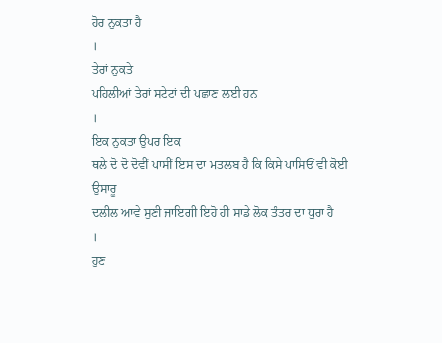ਹੋਰ ਨੁਕਤਾ ਹੈ
।
ਤੇਰਾਂ ਨੁਕਤੇ
ਪਹਿਲੀਆਂ ਤੇਰਾਂ ਸਟੇਟਾਂ ਦੀ ਪਛਾਣ ਲਈ ਹਨ
।
ਇਕ ਨੁਕਤਾ ਉਪਰ ਇਕ
ਥਲੇ ਦੋ ਦੋ ਦੋਵੀਂ ਪਾਸੀਂ ਇਸ ਦਾ ਮਤਲਬ ਹੈ ਕਿ ਕਿਸੇ ਪਾਸਿਓਂ ਵੀ ਕੋਈ ਉਸਾਰੂ
ਦਲੀਲ ਆਵੇ ਸੁਣੀ ਜਾਇਗੀ ਇਹੋ ਹੀ ਸਾਡੇ ਲੋਕ ਤੰਤਰ ਦਾ ਧੁਰਾ ਹੈ
।
ਹੁਣ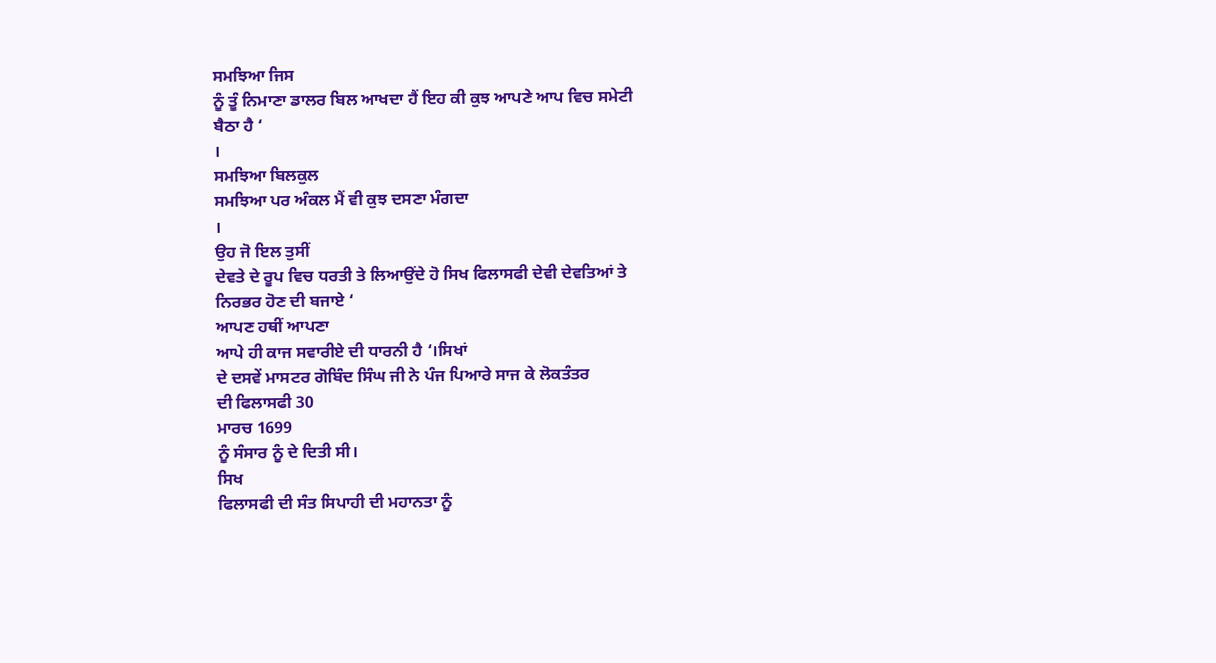ਸਮਝਿਆ ਜਿਸ
ਨੂੰ ਤੂੰ ਨਿਮਾਣਾ ਡਾਲਰ ਬਿਲ ਆਖਦਾ ਹੈਂ ਇਹ ਕੀ ਕੁਝ ਆਪਣੇ ਆਪ ਵਿਚ ਸਮੇਟੀ
ਬੈਠਾ ਹੈ ‘
।
ਸਮਝਿਆ ਬਿਲਕੁਲ
ਸਮਝਿਆ ਪਰ ਅੰਕਲ ਮੈਂ ਵੀ ਕੁਝ ਦਸਣਾ ਮੰਗਦਾ
।
ਉਹ ਜੋ ਇਲ ਤੁਸੀਂ
ਦੇਵਤੇ ਦੇ ਰੂਪ ਵਿਚ ਧਰਤੀ ਤੇ ਲਿਆਉਂਦੇ ਹੋ ਸਿਖ ਫਿਲਾਸਫੀ ਦੇਵੀ ਦੇਵਤਿਆਂ ਤੇ
ਨਿਰਭਰ ਹੋਣ ਦੀ ਬਜਾਏ ‘
ਆਪਣ ਹਥੀਂ ਆਪਣਾ
ਆਪੇ ਹੀ ਕਾਜ ਸਵਾਰੀਏ ਦੀ ਧਾਰਨੀ ਹੈ ‘।ਸਿਖਾਂ
ਦੇ ਦਸਵੇਂ ਮਾਸਟਰ ਗੋਬਿੰਦ ਸਿੰਘ ਜੀ ਨੇ ਪੰਜ ਪਿਆਰੇ ਸਾਜ ਕੇ ਲੋਕਤੰਤਰ
ਦੀ ਫਿਲਾਸਫੀ 30
ਮਾਰਚ 1699
ਨੂੰ ਸੰਸਾਰ ਨੂੰ ਦੇ ਦਿਤੀ ਸੀ।
ਸਿਖ
ਫਿਲਾਸਫੀ ਦੀ ਸੰਤ ਸਿਪਾਹੀ ਦੀ ਮਹਾਨਤਾ ਨੂੰ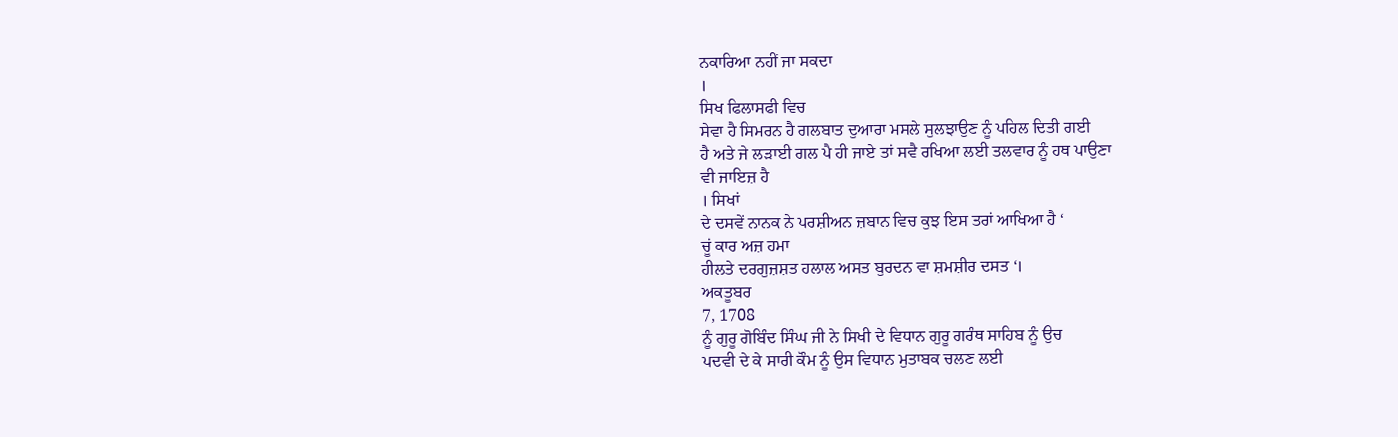ਨਕਾਰਿਆ ਨਹੀਂ ਜਾ ਸਕਦਾ
।
ਸਿਖ ਫਿਲਾਸਫੀ ਵਿਚ
ਸੇਵਾ ਹੈ ਸਿਮਰਨ ਹੈ ਗਲਬਾਤ ਦੁਆਰਾ ਮਸਲੇ ਸੁਲਝਾਉਣ ਨੂੰ ਪਹਿਲ ਦਿਤੀ ਗਈ
ਹੈ ਅਤੇ ਜੇ ਲੜਾਈ ਗਲ ਪੈ ਹੀ ਜਾਏ ਤਾਂ ਸਵੈ ਰਖਿਆ ਲਈ ਤਲਵਾਰ ਨੂੰ ਹਥ ਪਾਉਣਾ
ਵੀ ਜਾਇਜ਼ ਹੈ
। ਸਿਖਾਂ
ਦੇ ਦਸਵੇਂ ਨਾਨਕ ਨੇ ਪਰਸ਼ੀਅਨ ਜ਼ਬਾਨ ਵਿਚ ਕੁਝ ਇਸ ਤਰਾਂ ਆਖਿਆ ਹੈ ‘
ਚੂਂ ਕਾਰ ਅਜ਼ ਹਮਾ
ਹੀਲਤੇ ਦਰਗੁਜ਼ਸ਼ਤ ਹਲਾਲ ਅਸਤ ਬੁਰਦਨ ਵਾ ਸ਼ਮਸ਼ੀਰ ਦਸਤ ‘।
ਅਕਤੂਬਰ
7, 1708
ਨੂੰ ਗੁਰੂ ਗੋਬਿੰਦ ਸਿੰਘ ਜੀ ਨੇ ਸਿਖੀ ਦੇ ਵਿਧਾਨ ਗੁਰੂ ਗਰੰਥ ਸਾਹਿਬ ਨੂੰ ਉਚ
ਪਦਵੀ ਦੇ ਕੇ ਸਾਰੀ ਕੌਮ ਨੂੰ ਉਸ ਵਿਧਾਨ ਮੁਤਾਬਕ ਚਲਣ ਲਈ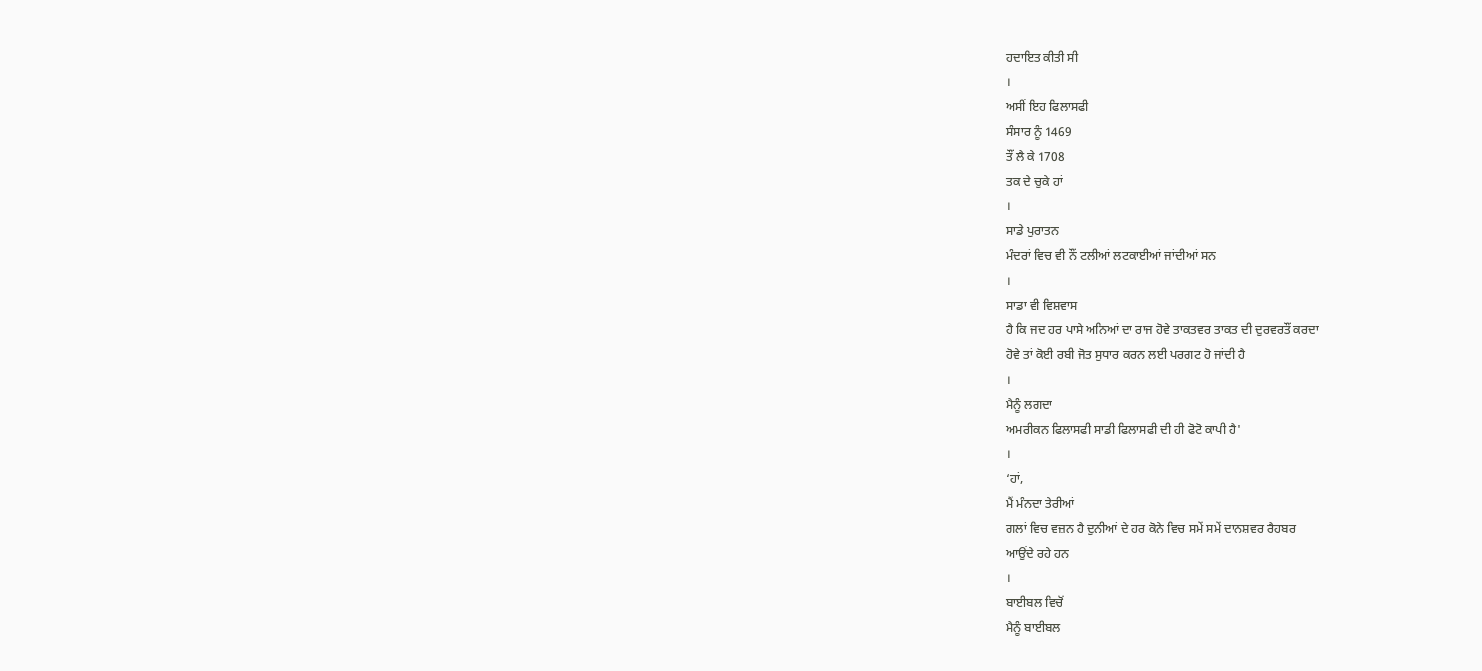ਹਦਾਇਤ ਕੀਤੀ ਸੀ
।
ਅਸੀਂ ਇਹ ਫਿਲਾਸਫੀ
ਸੰਸਾਰ ਨੂੰ 1469
ਤੌਂ ਲੈ ਕੇ 1708
ਤਕ ਦੇ ਚੁਕੇ ਹਾਂ
।
ਸਾਡੇ ਪੁਰਾਤਨ
ਮੰਦਰਾਂ ਵਿਚ ਵੀ ਨੌਂ ਟਲੀਆਂ ਲਟਕਾਈਆਂ ਜਾਂਦੀਆਂ ਸਨ
।
ਸਾਡਾ ਵੀ ਵਿਸ਼ਵਾਸ
ਹੈ ਕਿ ਜਦ ਹਰ ਪਾਸੇ ਅਨਿਆਂ ਦਾ ਰਾਜ ਹੋਵੇ ਤਾਕਤਵਰ ਤਾਕਤ ਦੀ ਦੁਰਵਰਤੌਂ ਕਰਦਾ
ਹੋਵੇ ਤਾਂ ਕੋਈ ਰਬੀ ਜੋਤ ਸੁਧਾਰ ਕਰਨ ਲਈ ਪਰਗਟ ਹੋ ਜਾਂਦੀ ਹੈ
।
ਮੈਨੂੰ ਲਗਦਾ
ਅਮਰੀਕਨ ਫਿਲਾਸਫੀ ਸਾਡੀ ਫਿਲਾਸਫੀ ਦੀ ਹੀ ਫੋਟੋ ਕਾਪੀ ਹੈ'
।
‘ਹਾਂ,
ਮੈਂ ਮੰਨਦਾ ਤੇਰੀਆਂ
ਗਲਾਂ ਵਿਚ ਵਜ਼ਨ ਹੈ ਦੁਨੀਆਂ ਦੇ ਹਰ ਕੋਨੇ ਵਿਚ ਸਮੇਂ ਸਮੇਂ ਦਾਨਸ਼ਵਰ ਰੈਹਬਰ
ਆਉਂਦੇ ਰਹੇ ਹਨ
।
ਬਾਈਬਲ ਵਿਚੋਂ
ਮੈਨੂੰ ਬਾਈਬਲ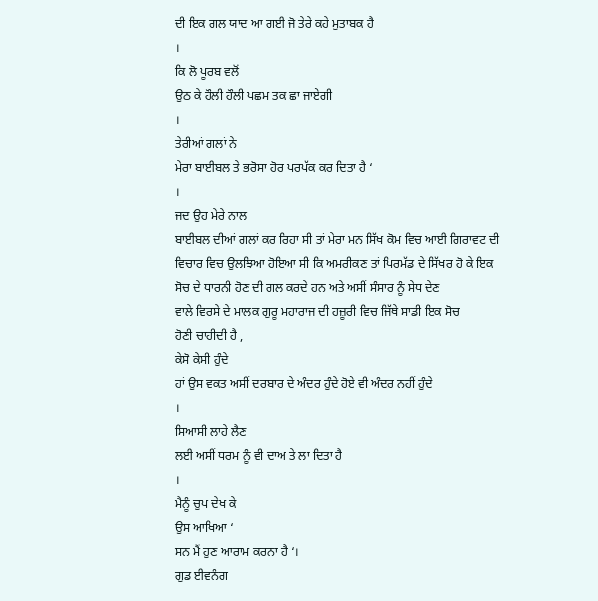ਦੀ ਇਕ ਗਲ ਯਾਦ ਆ ਗਈ ਜੋ ਤੇਰੇ ਕਹੇ ਮੁਤਾਬਕ ਹੈ
।
ਕਿ ਲੋ ਪੂਰਬ ਵਲੋਂ
ਉਠ ਕੇ ਹੌਲੀ ਹੌਲੀ ਪਛਮ ਤਕ ਛਾ ਜਾਏਗੀ
।
ਤੇਰੀਆਂ ਗਲਾਂ ਨੇ
ਮੇਰਾ ਬਾਈਬਲ ਤੇ ਭਰੋਸਾ ਹੋਰ ਪਰਪੱਕ ਕਰ ਦਿਤਾ ਹੈ ‘
।
ਜਦ ਉਹ ਮੇਰੇ ਨਾਲ
ਬਾਈਬਲ ਦੀਆਂ ਗਲਾਂ ਕਰ ਰਿਹਾ ਸੀ ਤਾਂ ਮੇਰਾ ਮਨ ਸਿੱਖ ਕੋਮ ਵਿਚ ਆਈ ਗਿਰਾਵਟ ਦੀ
ਵਿਚਾਰ ਵਿਚ ਉਲਝਿਆ ਹੋਇਆ ਸੀ ਕਿ ਅਮਰੀਕਣ ਤਾਂ ਪਿਰਮੱਡ ਦੇ ਸਿੱਖਰ ਹੋ ਕੇ ਇਕ
ਸੋਚ ਦੇ ਧਾਰਨੀ ਹੋਣ ਦੀ ਗਲ ਕਰਦੇ ਹਨ ਅਤੇ ਅਸੀਂ ਸੰਸਾਰ ਨੂੰ ਸੇਧ ਦੇਣ
ਵਾਲੇ ਵਿਰਸੇ ਦੇ ਮਾਲਕ ਗੁਰੂ ਮਹਾਰਾਜ ਦੀ ਹਜ਼ੂਰੀ ਵਿਚ ਜਿੱਥੇ ਸਾਡੀ ਇਕ ਸੋਚ
ਹੋਣੀ ਚਾਹੀਦੀ ਹੈ ,
ਕੇਸੋ ਕੇਸੀ ਹੁੰਦੇ
ਹਾਂ ਉਸ ਵਕਤ ਅਸੀਂ ਦਰਬਾਰ ਦੇ ਅੰਦਰ ਹੁੰਦੇ ਹੋਏ ਵੀ ਅੰਦਰ ਨਹੀਂ ਹੁੰਦੇ
।
ਸਿਆਸੀ ਲਾਹੇ ਲੈਣ
ਲਈ ਅਸੀਂ ਧਰਮ ਨੂੰ ਵੀ ਦਾਅ ਤੇ ਲਾ ਦਿਤਾ ਹੈ
।
ਮੈਨੂੰ ਚੁਪ ਦੇਖ ਕੇ
ਉਸ ਆਖਿਆ ‘
ਸਨ ਮੈਂ ਹੁਣ ਆਰਾਮ ਕਰਨਾ ਹੈ ‘।
ਗੁਡ ਈਵਨੰਗ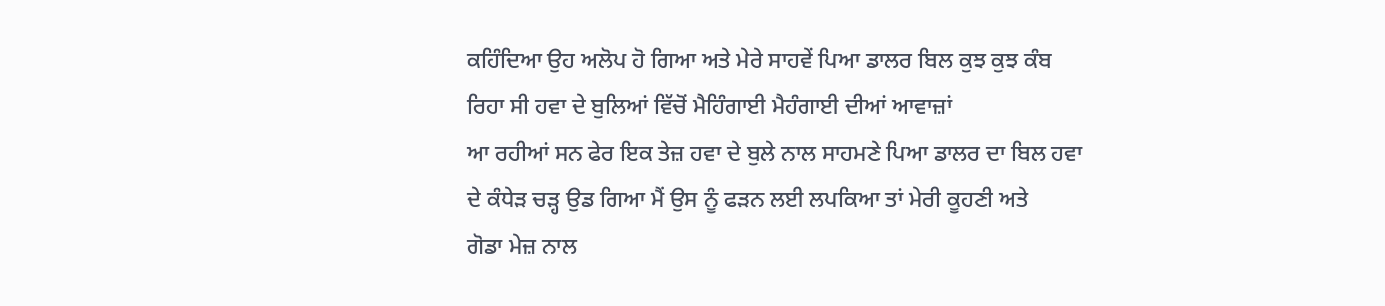ਕਹਿੰਦਿਆ ਉਹ ਅਲੋਪ ਹੋ ਗਿਆ ਅਤੇ ਮੇਰੇ ਸਾਹਵੇਂ ਪਿਆ ਡਾਲਰ ਬਿਲ ਕੁਝ ਕੁਝ ਕੰਬ
ਰਿਹਾ ਸੀ ਹਵਾ ਦੇ ਬੁਲਿਆਂ ਵਿੱਚੋਂ ਮੈਹਿੰਗਾਈ ਮੈਹੰਗਾਈ ਦੀਆਂ ਆਵਾਜ਼ਾਂ
ਆ ਰਹੀਆਂ ਸਨ ਫੇਰ ਇਕ ਤੇਜ਼ ਹਵਾ ਦੇ ਬੁਲੇ ਨਾਲ ਸਾਹਮਣੇ ਪਿਆ ਡਾਲਰ ਦਾ ਬਿਲ ਹਵਾ
ਦੇ ਕੰਧੇੜ ਚੜ੍ਹ ਉਡ ਗਿਆ ਮੈਂ ਉਸ ਨੂੰ ਫੜਨ ਲਈ ਲਪਕਿਆ ਤਾਂ ਮੇਰੀ ਕੂਹਣੀ ਅਤੇ
ਗੋਡਾ ਮੇਜ਼ ਨਾਲ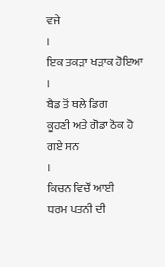ਵਜੇ
।
ਇਕ ਤਕੜਾ ਖੜਾਕ ਹੋਇਆ
।
ਬੈਡ ਤੋਂ ਥਲੇ ਡਿਗ
ਕੂਹਣੀ ਅਤੇ ਗੋਡਾ ਠੋਕ ਹੋ ਗਏ ਸਨ
।
ਕਿਚਨ ਵਿਚੌਂ ਆਈ
ਧਰਮ ਪਤਨੀ ਦੀ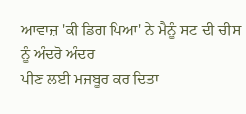ਆਵਾਜ਼ 'ਕੀ ਡਿਗ ਪਿਆ' ਨੇ ਮੈਨੂੰ ਸਟ ਦੀ ਚੀਸ ਨੂੰ ਅੰਦਰੋ ਅੰਦਰ
ਪੀਣ ਲਈ ਮਜਬੂਰ ਕਰ ਦਿਤਾ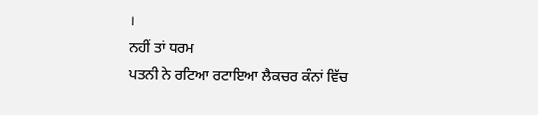।
ਨਹੀਂ ਤਾਂ ਧਰਮ
ਪਤਨੀ ਨੇ ਰਟਿਆ ਰਟਾਇਆ ਲੈਕਚਰ ਕੰਨਾਂ ਵਿੱਚ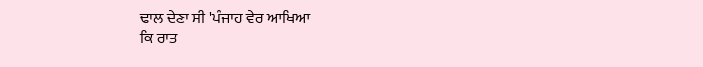ਢਾਲ ਦੇਣਾ ਸੀ 'ਪੰਜਾਹ ਵੇਰ ਆਖਿਆ
ਕਿ ਰਾਤ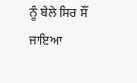ਨੂੰ ਬੇਲੇ ਸਿਰ ਸੌਂ ਜਾਇਆ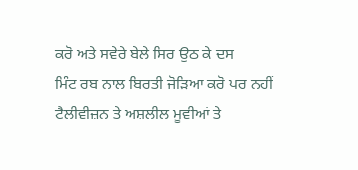ਕਰੋ ਅਤੇ ਸਵੇਰੇ ਬੇਲੇ ਸਿਰ ਉਠ ਕੇ ਦਸ
ਮਿੰਟ ਰਬ ਨਾਲ ਬਿਰਤੀ ਜੋੜਿਆ ਕਰੋ ਪਰ ਨਹੀਂ ਟੈਲੀਵੀਜ਼ਨ ਤੇ ਅਸ਼ਲੀਲ ਮੂਵੀਆਂ ਤੇ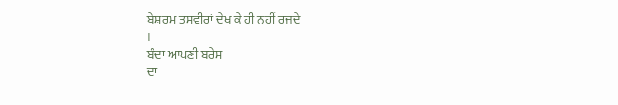ਬੇਸ਼ਰਮ ਤਸਵੀਰਾਂ ਦੇਖ ਕੇ ਹੀ ਨਹੀਂ ਰਜਦੇ
।
ਬੰਦਾ ਆਪਣੀ ਬਰੇਸ
ਦਾ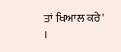ਤਾਂ ਖਿਆਲ ਕਰੇ'
।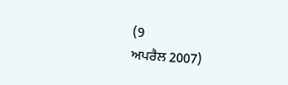(9
ਅਪਰੈਲ 2007)